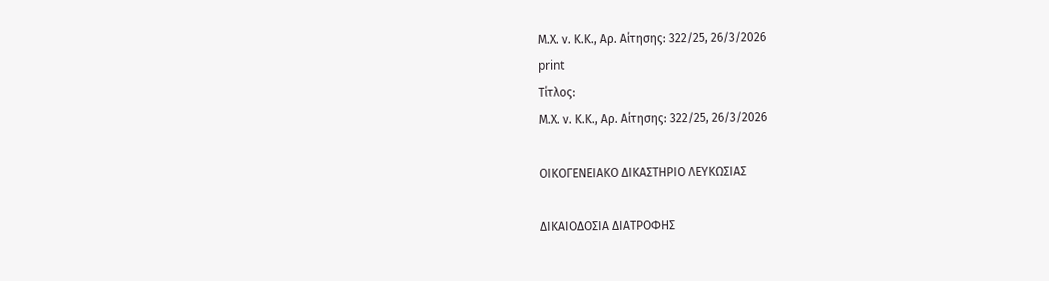Μ.Χ. ν. Κ.Κ., Αρ. Αίτησης: 322/25, 26/3/2026
print
Τίτλος:
Μ.Χ. ν. Κ.Κ., Αρ. Αίτησης: 322/25, 26/3/2026

ΟΙΚΟΓΕΝΕΙΑΚΟ ΔΙΚΑΣΤΗΡΙΟ ΛΕΥΚΩΣΙΑΣ

ΔΙΚΑΙΟΔΟΣΙΑ ΔΙΑΤΡΟΦΗΣ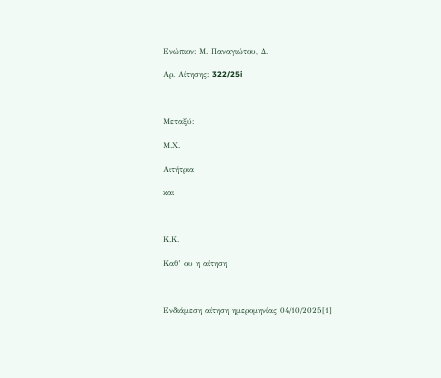Ενώπιον: Μ. Παναγιώτου, Δ.

Αρ. Αίτησης: 322/25i



Μεταξύ:

Μ.Χ.

Αιτήτρια

και



Κ.Κ.

Καθ’ ου η αίτηση



Ενδιάμεση αίτηση ημερομηνίας 04/10/2025[1]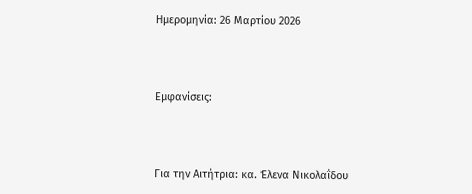Ημερομηνία: 26 Μαρτίου 2026



Εμφανίσεις:



Για την Αιτήτρια: κα. Έλενα Νικολαΐδου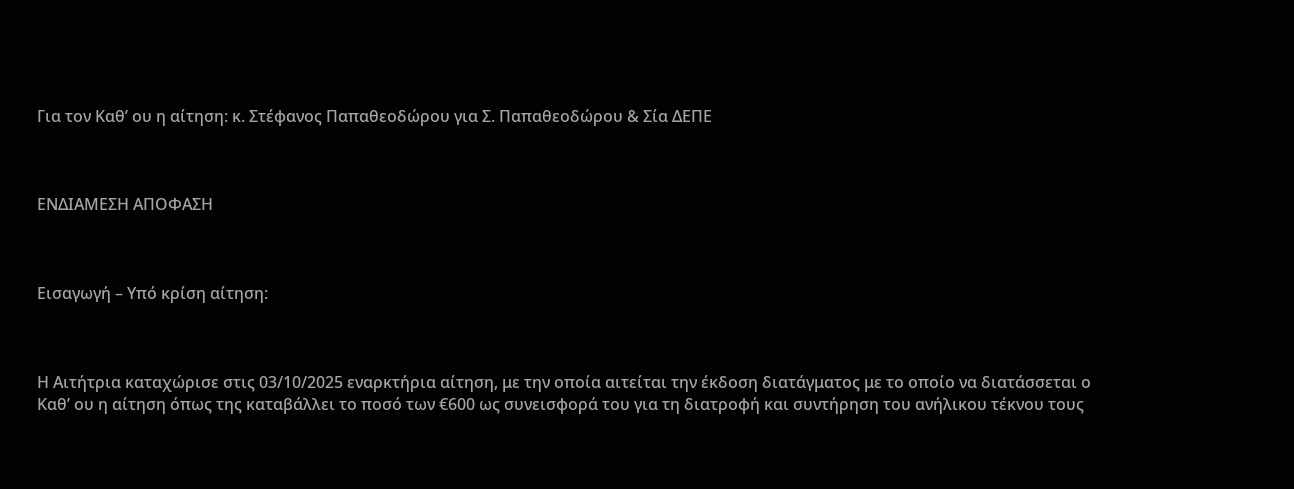Για τον Καθ’ ου η αίτηση: κ. Στέφανος Παπαθεοδώρου για Σ. Παπαθεοδώρου & Σία ΔΕΠΕ



ΕΝΔΙΑΜΕΣΗ ΑΠΟΦΑΣΗ



Εισαγωγή – Υπό κρίση αίτηση:



Η Αιτήτρια καταχώρισε στις 03/10/2025 εναρκτήρια αίτηση, με την οποία αιτείται την έκδοση διατάγματος με το οποίο να διατάσσεται ο Καθ’ ου η αίτηση όπως της καταβάλλει το ποσό των €600 ως συνεισφορά του για τη διατροφή και συντήρηση του ανήλικου τέκνου τους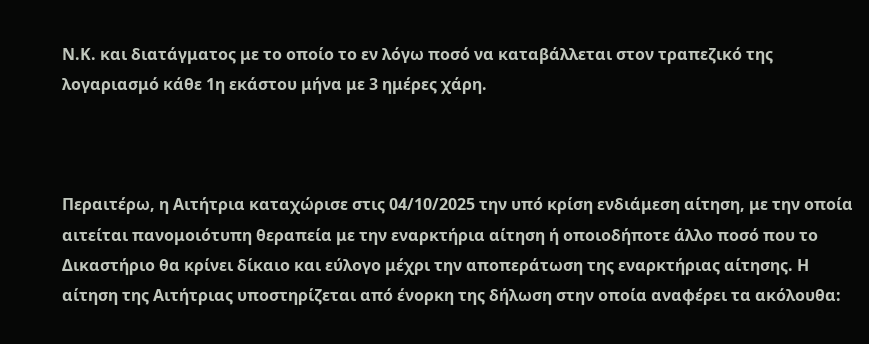Ν.Κ. και διατάγματος με το οποίο το εν λόγω ποσό να καταβάλλεται στον τραπεζικό της λογαριασμό κάθε 1η εκάστου μήνα με 3 ημέρες χάρη.



Περαιτέρω, η Αιτήτρια καταχώρισε στις 04/10/2025 την υπό κρίση ενδιάμεση αίτηση, με την οποία αιτείται πανομοιότυπη θεραπεία με την εναρκτήρια αίτηση ή οποιοδήποτε άλλο ποσό που το Δικαστήριο θα κρίνει δίκαιο και εύλογο μέχρι την αποπεράτωση της εναρκτήριας αίτησης. Η αίτηση της Αιτήτριας υποστηρίζεται από ένορκη της δήλωση στην οποία αναφέρει τα ακόλουθα: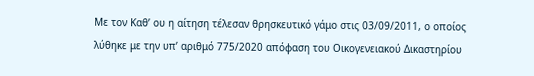Με τον Καθ’ ου η αίτηση τέλεσαν θρησκευτικό γάμο στις 03/09/2011, ο οποίος λύθηκε με την υπ’ αριθμό 775/2020 απόφαση του Οικογενειακού Δικαστηρίου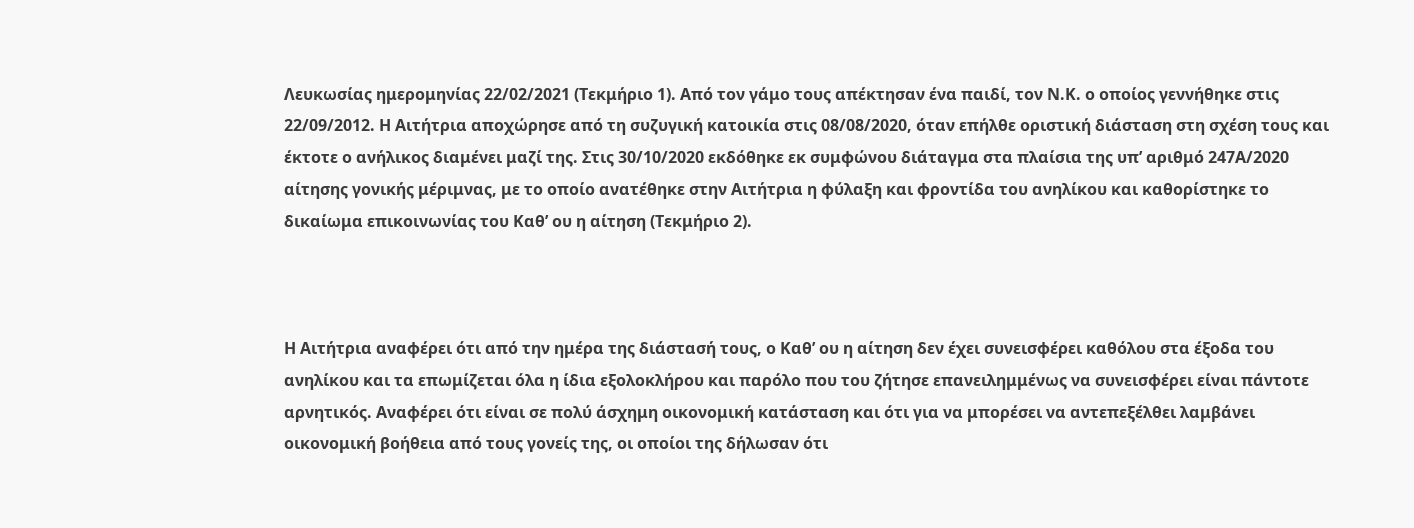Λευκωσίας ημερομηνίας 22/02/2021 (Τεκμήριο 1). Από τον γάμο τους απέκτησαν ένα παιδί, τον Ν.Κ. ο οποίος γεννήθηκε στις 22/09/2012. Η Αιτήτρια αποχώρησε από τη συζυγική κατοικία στις 08/08/2020, όταν επήλθε οριστική διάσταση στη σχέση τους και έκτοτε ο ανήλικος διαμένει μαζί της. Στις 30/10/2020 εκδόθηκε εκ συμφώνου διάταγμα στα πλαίσια της υπ’ αριθμό 247Α/2020 αίτησης γονικής μέριμνας, με το οποίο ανατέθηκε στην Αιτήτρια η φύλαξη και φροντίδα του ανηλίκου και καθορίστηκε το δικαίωμα επικοινωνίας του Καθ’ ου η αίτηση (Τεκμήριο 2).



Η Αιτήτρια αναφέρει ότι από την ημέρα της διάστασή τους, ο Καθ’ ου η αίτηση δεν έχει συνεισφέρει καθόλου στα έξοδα του ανηλίκου και τα επωμίζεται όλα η ίδια εξολοκλήρου και παρόλο που του ζήτησε επανειλημμένως να συνεισφέρει είναι πάντοτε αρνητικός. Αναφέρει ότι είναι σε πολύ άσχημη οικονομική κατάσταση και ότι για να μπορέσει να αντεπεξέλθει λαμβάνει οικονομική βοήθεια από τους γονείς της, οι οποίοι της δήλωσαν ότι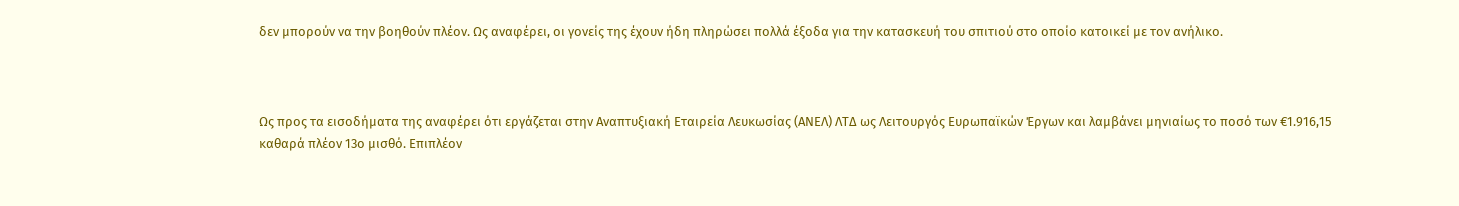δεν μπορούν να την βοηθούν πλέον. Ως αναφέρει, οι γονείς της έχουν ήδη πληρώσει πολλά έξοδα για την κατασκευή του σπιτιού στο οποίο κατοικεί με τον ανήλικο.



Ως προς τα εισοδήματα της αναφέρει ότι εργάζεται στην Αναπτυξιακή Εταιρεία Λευκωσίας (ΑΝΕΛ) ΛΤΔ ως Λειτουργός Ευρωπαϊκών Έργων και λαμβάνει μηνιαίως το ποσό των €1.916,15 καθαρά πλέον 13ο μισθό. Επιπλέον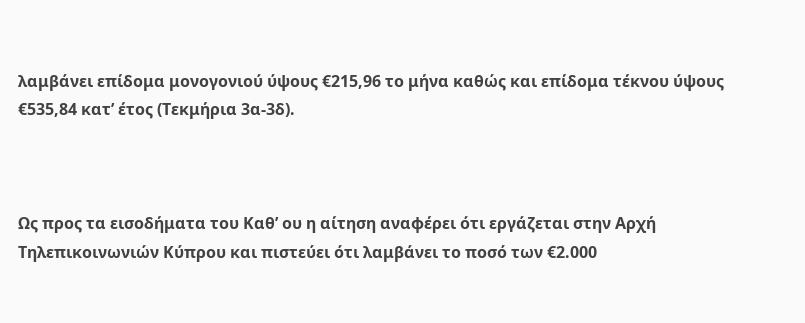λαμβάνει επίδομα μονογονιού ύψους €215,96 το μήνα καθώς και επίδομα τέκνου ύψους €535,84 κατ’ έτος (Τεκμήρια 3α-3δ).



Ως προς τα εισοδήματα του Καθ’ ου η αίτηση αναφέρει ότι εργάζεται στην Αρχή Τηλεπικοινωνιών Κύπρου και πιστεύει ότι λαμβάνει το ποσό των €2.000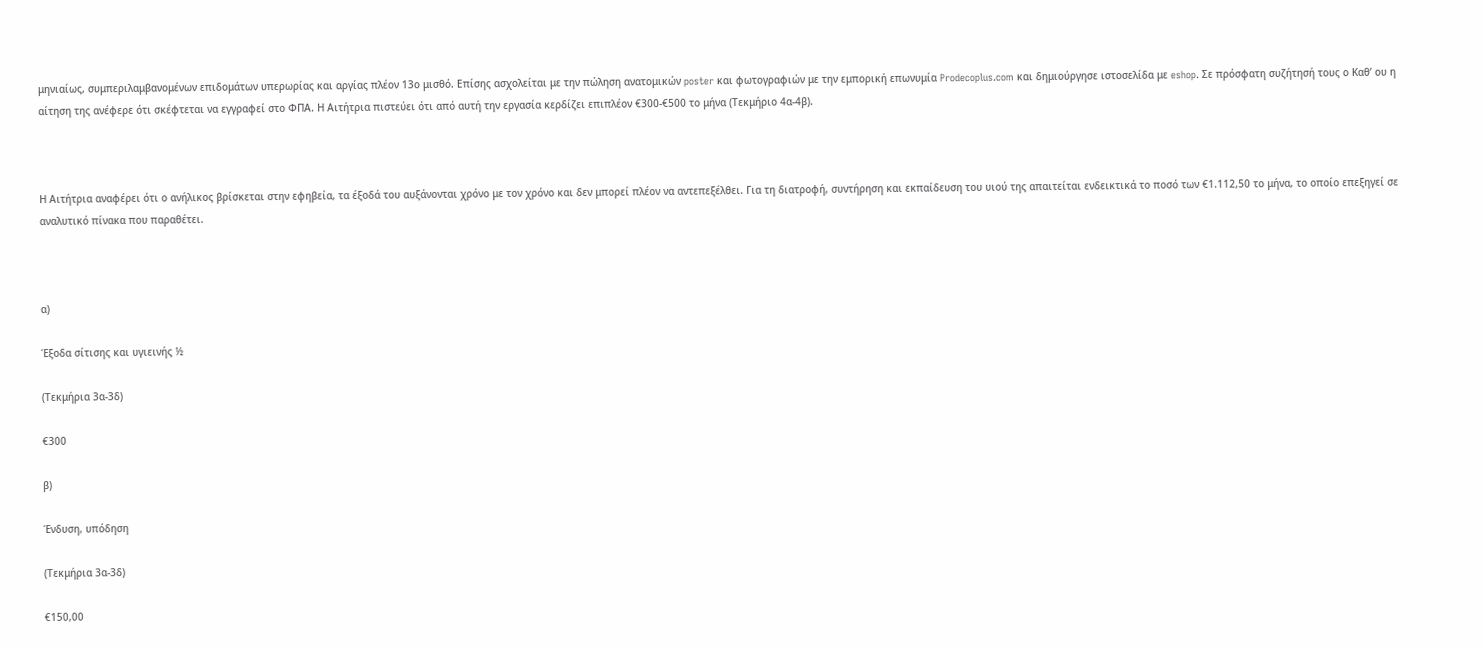μηνιαίως, συμπεριλαμβανομένων επιδομάτων υπερωρίας και αργίας πλέον 13ο μισθό. Επίσης ασχολείται με την πώληση ανατομικών poster και φωτογραφιών με την εμπορική επωνυμία Prodecoplus.com και δημιούργησε ιστοσελίδα με eshop. Σε πρόσφατη συζήτησή τους ο Καθ’ ου η αίτηση της ανέφερε ότι σκέφτεται να εγγραφεί στο ΦΠΑ. Η Αιτήτρια πιστεύει ότι από αυτή την εργασία κερδίζει επιπλέον €300-€500 το μήνα (Τεκμήριο 4α-4β).



Η Αιτήτρια αναφέρει ότι ο ανήλικος βρίσκεται στην εφηβεία, τα έξοδά του αυξάνονται χρόνο με τον χρόνο και δεν μπορεί πλέον να αντεπεξέλθει. Για τη διατροφή, συντήρηση και εκπαίδευση του υιού της απαιτείται ενδεικτικά το ποσό των €1.112,50 το μήνα, το οποίο επεξηγεί σε αναλυτικό πίνακα που παραθέτει.



α)

Έξοδα σίτισης και υγιεινής ½

(Τεκμήρια 3α-3δ)

€300

β)

Ένδυση, υπόδηση

(Τεκμήρια 3α-3δ)

€150,00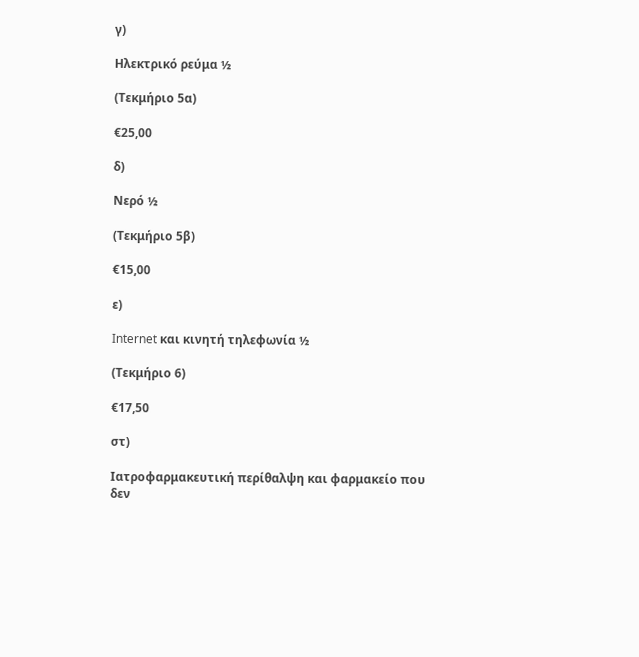γ)

Ηλεκτρικό ρεύμα ½

(Τεκμήριο 5α)

€25,00

δ)

Νερό ½

(Τεκμήριο 5β)

€15,00

ε)

Internet και κινητή τηλεφωνία ½

(Τεκμήριο 6)

€17,50

στ)

Ιατροφαρμακευτική περίθαλψη και φαρμακείο που δεν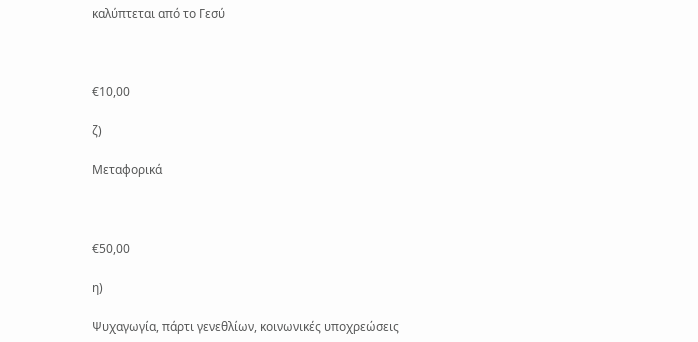καλύπτεται από το Γεσύ



€10,00

ζ)

Μεταφορικά



€50,00

η)

Ψυχαγωγία, πάρτι γενεθλίων, κοινωνικές υποχρεώσεις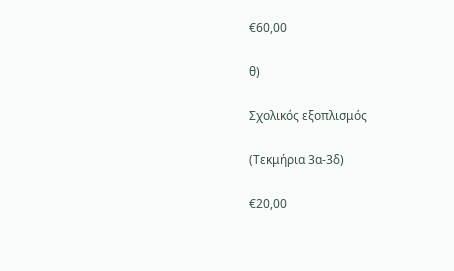€60,00

θ)

Σχολικός εξοπλισμός

(Τεκμήρια 3α-3δ)

€20,00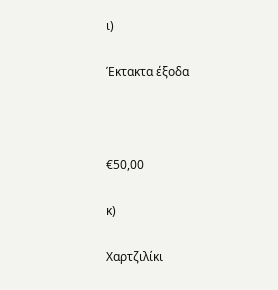ι)

Έκτακτα έξοδα



€50,00

κ)

Χαρτζιλίκι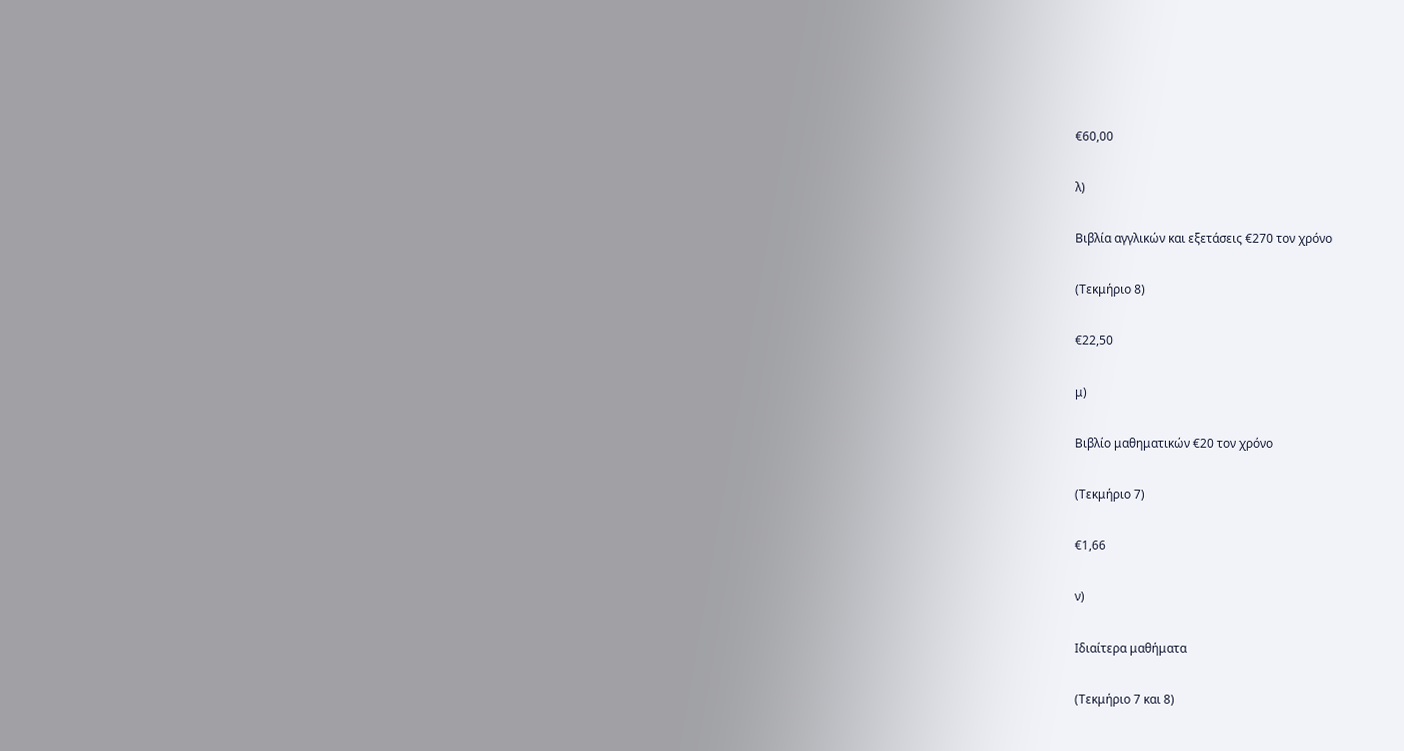€60,00

λ)

Βιβλία αγγλικών και εξετάσεις €270 τον χρόνο

(Τεκμήριο 8)

€22,50

μ)

Βιβλίο μαθηματικών €20 τον χρόνο

(Τεκμήριο 7)

€1,66

ν)

Ιδιαίτερα μαθήματα

(Τεκμήριο 7 και 8)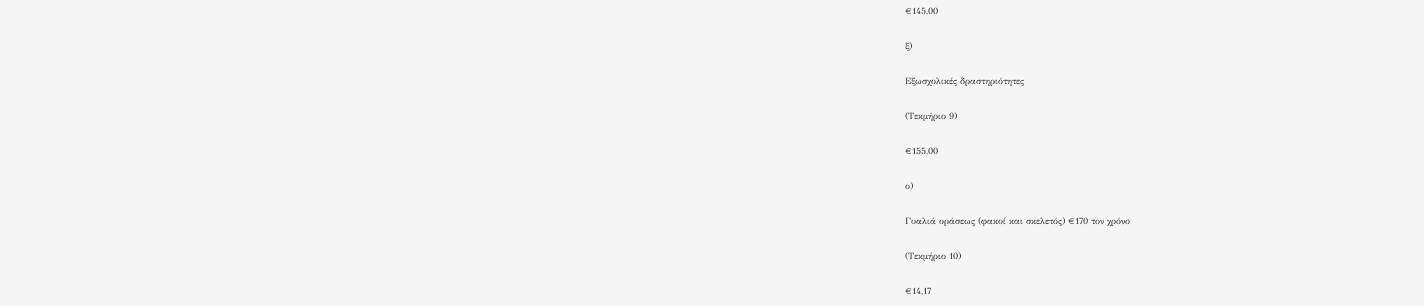€145,00

ξ)

Εξωσχολικές δραστηριότητες

(Τεκμήριο 9)

€155,00

ο)

Γυαλιά οράσεως (φακοί και σκελετός) €170 τον χρόνο

(Τεκμήριο 10)

€14,17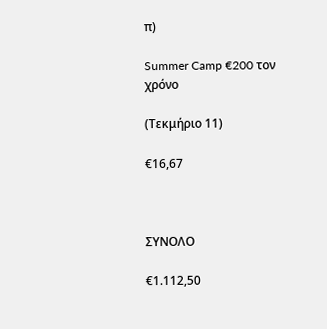π)

Summer Camp €200 τον χρόνο

(Τεκμήριο 11)

€16,67



ΣΥΝΟΛΟ

€1.112,50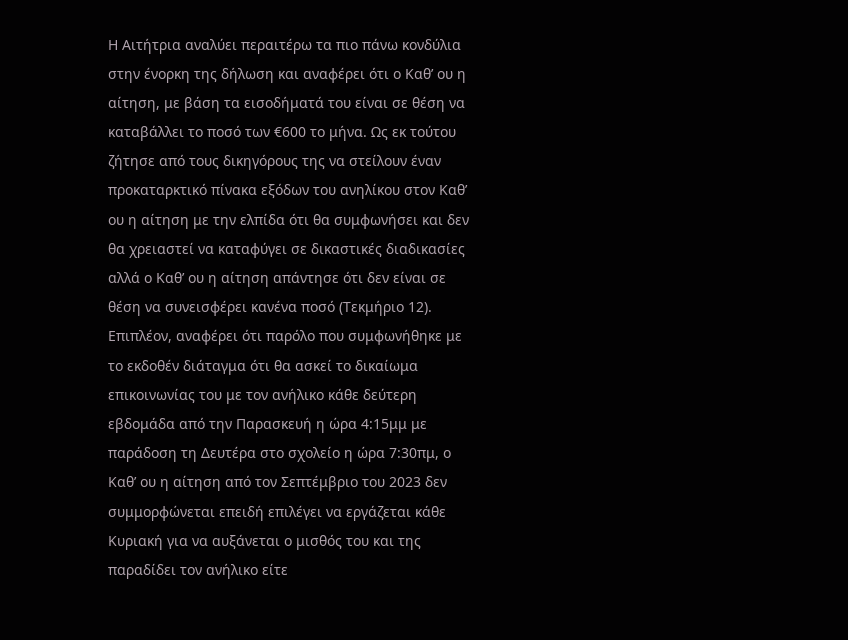Η Αιτήτρια αναλύει περαιτέρω τα πιο πάνω κονδύλια στην ένορκη της δήλωση και αναφέρει ότι ο Καθ’ ου η αίτηση, με βάση τα εισοδήματά του είναι σε θέση να καταβάλλει το ποσό των €600 το μήνα. Ως εκ τούτου ζήτησε από τους δικηγόρους της να στείλουν έναν προκαταρκτικό πίνακα εξόδων του ανηλίκου στον Καθ’ ου η αίτηση με την ελπίδα ότι θα συμφωνήσει και δεν θα χρειαστεί να καταφύγει σε δικαστικές διαδικασίες αλλά ο Καθ’ ου η αίτηση απάντησε ότι δεν είναι σε θέση να συνεισφέρει κανένα ποσό (Τεκμήριο 12). Επιπλέον, αναφέρει ότι παρόλο που συμφωνήθηκε με το εκδοθέν διάταγμα ότι θα ασκεί το δικαίωμα επικοινωνίας του με τον ανήλικο κάθε δεύτερη εβδομάδα από την Παρασκευή η ώρα 4:15μμ με παράδοση τη Δευτέρα στο σχολείο η ώρα 7:30πμ, ο Καθ’ ου η αίτηση από τον Σεπτέμβριο του 2023 δεν συμμορφώνεται επειδή επιλέγει να εργάζεται κάθε Κυριακή για να αυξάνεται ο μισθός του και της παραδίδει τον ανήλικο είτε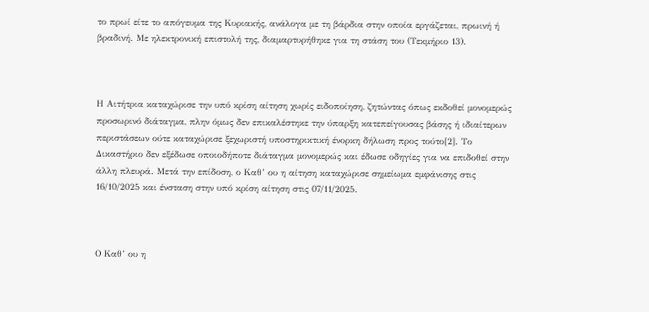το πρωί είτε το απόγευμα της Κυριακής, ανάλογα με τη βάρδια στην οποία εργάζεται, πρωινή ή βραδινή. Με ηλεκτρονική επιστολή της, διαμαρτυρήθηκε για τη στάση του (Τεκμήριο 13).



Η Αιτήτρια καταχώρισε την υπό κρίση αίτηση χωρίς ειδοποίηση, ζητώντας όπως εκδοθεί μονομερώς προσωρινό διάταγμα, πλην όμως δεν επικαλέστηκε την ύπαρξη κατεπείγουσας βάσης ή ιδιαίτερων περιστάσεων ούτε καταχώρισε ξεχωριστή υποστηρικτική ένορκη δήλωση προς τούτο[2]. Το Δικαστήριο δεν εξέδωσε οποιοδήποτε διάταγμα μονομερώς και έδωσε οδηγίες για να επιδοθεί στην άλλη πλευρά. Μετά την επίδοση, ο Καθ’ ου η αίτηση καταχώρισε σημείωμα εμφάνισης στις 16/10/2025 και ένσταση στην υπό κρίση αίτηση στις 07/11/2025.



Ο Καθ’ ου η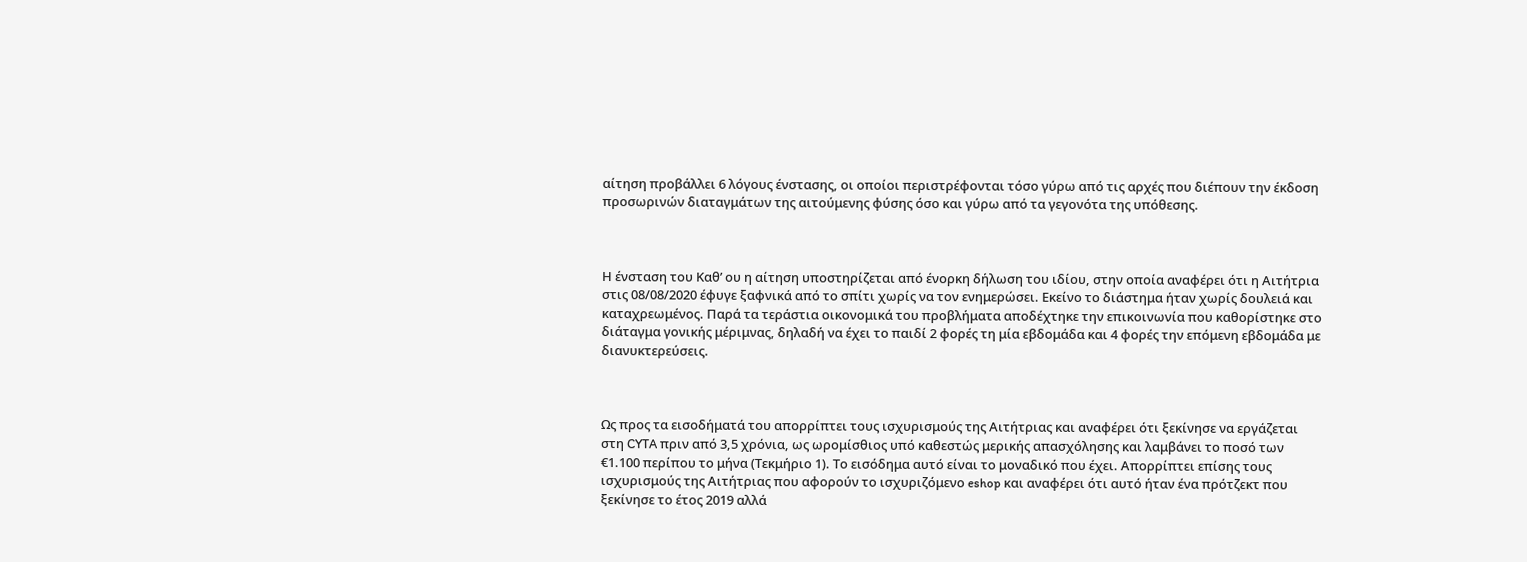αίτηση προβάλλει 6 λόγους ένστασης, οι οποίοι περιστρέφονται τόσο γύρω από τις αρχές που διέπουν την έκδοση προσωρινών διαταγμάτων της αιτούμενης φύσης όσο και γύρω από τα γεγονότα της υπόθεσης.



Η ένσταση του Καθ’ ου η αίτηση υποστηρίζεται από ένορκη δήλωση του ιδίου, στην οποία αναφέρει ότι η Αιτήτρια στις 08/08/2020 έφυγε ξαφνικά από το σπίτι χωρίς να τον ενημερώσει. Εκείνο το διάστημα ήταν χωρίς δουλειά και καταχρεωμένος. Παρά τα τεράστια οικονομικά του προβλήματα αποδέχτηκε την επικοινωνία που καθορίστηκε στο διάταγμα γονικής μέριμνας, δηλαδή να έχει το παιδί 2 φορές τη μία εβδομάδα και 4 φορές την επόμενη εβδομάδα με διανυκτερεύσεις.



Ως προς τα εισοδήματά του απορρίπτει τους ισχυρισμούς της Αιτήτριας και αναφέρει ότι ξεκίνησε να εργάζεται στη CYTA πριν από 3,5 χρόνια, ως ωρομίσθιος υπό καθεστώς μερικής απασχόλησης και λαμβάνει το ποσό των €1.100 περίπου το μήνα (Τεκμήριο 1). Το εισόδημα αυτό είναι το μοναδικό που έχει. Απορρίπτει επίσης τους ισχυρισμούς της Αιτήτριας που αφορούν το ισχυριζόμενο eshop και αναφέρει ότι αυτό ήταν ένα πρότζεκτ που ξεκίνησε το έτος 2019 αλλά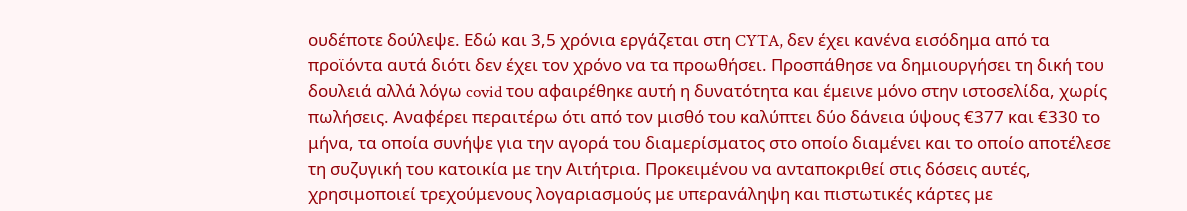ουδέποτε δούλεψε. Εδώ και 3,5 χρόνια εργάζεται στη CYTA, δεν έχει κανένα εισόδημα από τα προϊόντα αυτά διότι δεν έχει τον χρόνο να τα προωθήσει. Προσπάθησε να δημιουργήσει τη δική του δουλειά αλλά λόγω covid του αφαιρέθηκε αυτή η δυνατότητα και έμεινε μόνο στην ιστοσελίδα, χωρίς πωλήσεις. Αναφέρει περαιτέρω ότι από τον μισθό του καλύπτει δύο δάνεια ύψους €377 και €330 το μήνα, τα οποία συνήψε για την αγορά του διαμερίσματος στο οποίο διαμένει και το οποίο αποτέλεσε τη συζυγική του κατοικία με την Αιτήτρια. Προκειμένου να ανταποκριθεί στις δόσεις αυτές, χρησιμοποιεί τρεχούμενους λογαριασμούς με υπερανάληψη και πιστωτικές κάρτες με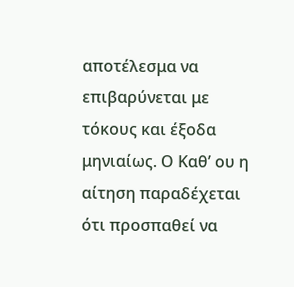αποτέλεσμα να επιβαρύνεται με τόκους και έξοδα μηνιαίως. Ο Καθ’ ου η αίτηση παραδέχεται ότι προσπαθεί να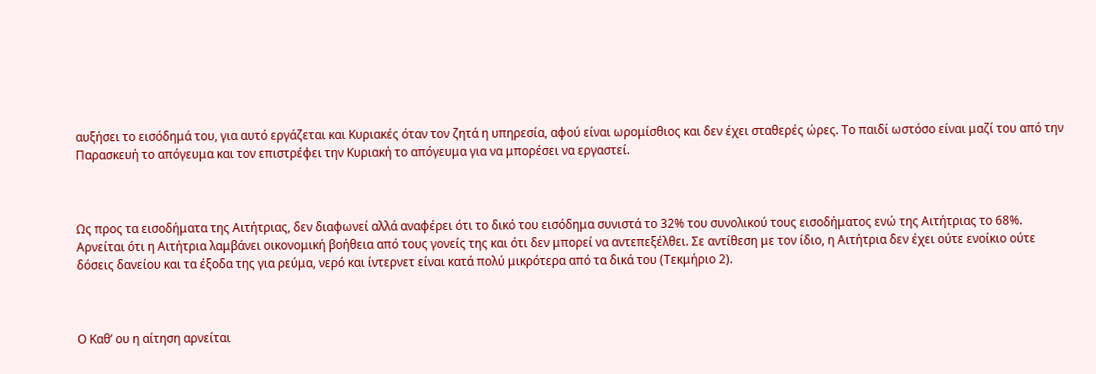αυξήσει το εισόδημά του, για αυτό εργάζεται και Κυριακές όταν τον ζητά η υπηρεσία, αφού είναι ωρομίσθιος και δεν έχει σταθερές ώρες. Το παιδί ωστόσο είναι μαζί του από την Παρασκευή το απόγευμα και τον επιστρέφει την Κυριακή το απόγευμα για να μπορέσει να εργαστεί.



Ως προς τα εισοδήματα της Αιτήτριας, δεν διαφωνεί αλλά αναφέρει ότι το δικό του εισόδημα συνιστά το 32% του συνολικού τους εισοδήματος ενώ της Αιτήτριας το 68%. Αρνείται ότι η Αιτήτρια λαμβάνει οικονομική βοήθεια από τους γονείς της και ότι δεν μπορεί να αντεπεξέλθει. Σε αντίθεση με τον ίδιο, η Αιτήτρια δεν έχει ούτε ενοίκιο ούτε δόσεις δανείου και τα έξοδα της για ρεύμα, νερό και ίντερνετ είναι κατά πολύ μικρότερα από τα δικά του (Τεκμήριο 2).



Ο Καθ’ ου η αίτηση αρνείται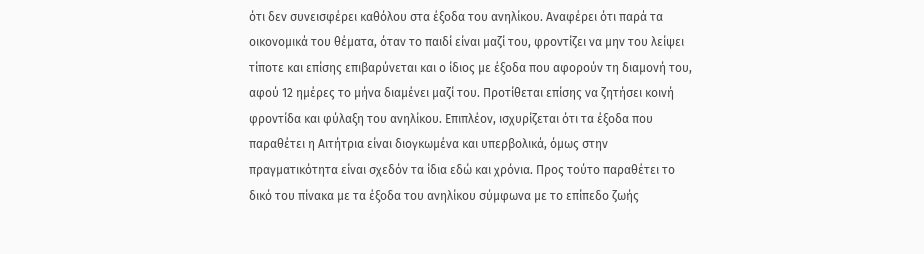ότι δεν συνεισφέρει καθόλου στα έξοδα του ανηλίκου. Αναφέρει ότι παρά τα οικονομικά του θέματα, όταν το παιδί είναι μαζί του, φροντίζει να μην του λείψει τίποτε και επίσης επιβαρύνεται και ο ίδιος με έξοδα που αφορούν τη διαμονή του, αφού 12 ημέρες το μήνα διαμένει μαζί του. Προτίθεται επίσης να ζητήσει κοινή φροντίδα και φύλαξη του ανηλίκου. Επιπλέον, ισχυρίζεται ότι τα έξοδα που παραθέτει η Αιτήτρια είναι διογκωμένα και υπερβολικά, όμως στην πραγματικότητα είναι σχεδόν τα ίδια εδώ και χρόνια. Προς τούτο παραθέτει το δικό του πίνακα με τα έξοδα του ανηλίκου σύμφωνα με το επίπεδο ζωής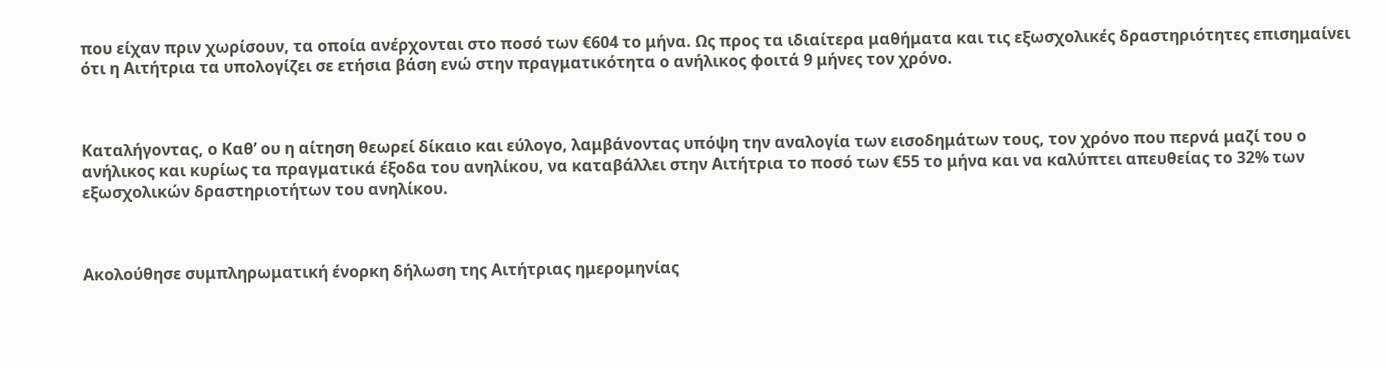που είχαν πριν χωρίσουν, τα οποία ανέρχονται στο ποσό των €604 το μήνα. Ως προς τα ιδιαίτερα μαθήματα και τις εξωσχολικές δραστηριότητες επισημαίνει ότι η Αιτήτρια τα υπολογίζει σε ετήσια βάση ενώ στην πραγματικότητα ο ανήλικος φοιτά 9 μήνες τον χρόνο.



Καταλήγοντας, ο Καθ’ ου η αίτηση θεωρεί δίκαιο και εύλογο, λαμβάνοντας υπόψη την αναλογία των εισοδημάτων τους, τον χρόνο που περνά μαζί του ο ανήλικος και κυρίως τα πραγματικά έξοδα του ανηλίκου, να καταβάλλει στην Αιτήτρια το ποσό των €55 το μήνα και να καλύπτει απευθείας το 32% των εξωσχολικών δραστηριοτήτων του ανηλίκου.



Ακολούθησε συμπληρωματική ένορκη δήλωση της Αιτήτριας ημερομηνίας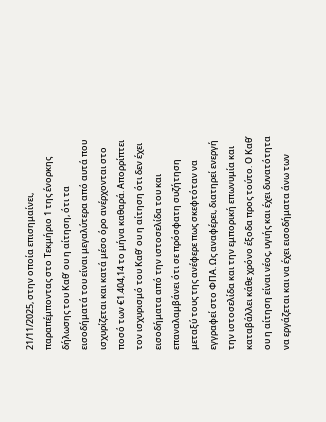21/11/2025, στην οποία επισημαίνει, παραπέμποντας στο Τεκμήριο 1 της ένορκης δήλωσης του Καθ’ ου η αίτηση, ότι τα εισοδήματά του είναι μεγαλύτερα από αυτά που ισχυρίζεται και κατά μέσο όρο ανέρχονται στο ποσό των €1.404,14 το μήνα καθαρά. Απορρίπτει τον ισχυρισμό του Καθ’ ου η αίτηση ότι δεν έχει εισοδήματα από την ιστοσελίδα του και επαναλαμβάνει ότι σε πρόσφατη συζήτηση μεταξύ τους της ανέφερε πως σκεφτόταν να εγγραφεί στο ΦΠΑ. Ως αναφέρει, διατηρεί ενεργή την ιστοσελίδα και την εμπορική επωνυμία και καταβάλλει κάθε χρόνο έξοδα προς τούτο. Ο Καθ’ ου η αίτηση είναι νέος, υγιής και έχει δυνατότητα να εργάζεται και να έχει εισοδήματα άνω των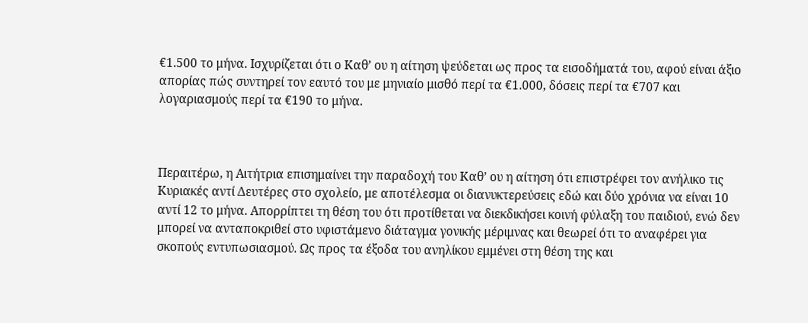€1.500 το μήνα. Ισχυρίζεται ότι ο Καθ’ ου η αίτηση ψεύδεται ως προς τα εισοδήματά του, αφού είναι άξιο απορίας πώς συντηρεί τον εαυτό του με μηνιαίο μισθό περί τα €1.000, δόσεις περί τα €707 και λογαριασμούς περί τα €190 το μήνα.



Περαιτέρω, η Αιτήτρια επισημαίνει την παραδοχή του Καθ’ ου η αίτηση ότι επιστρέφει τον ανήλικο τις Κυριακές αντί Δευτέρες στο σχολείο, με αποτέλεσμα οι διανυκτερεύσεις εδώ και δύο χρόνια να είναι 10 αντί 12 το μήνα. Απορρίπτει τη θέση του ότι προτίθεται να διεκδικήσει κοινή φύλαξη του παιδιού, ενώ δεν μπορεί να ανταποκριθεί στο υφιστάμενο διάταγμα γονικής μέριμνας και θεωρεί ότι το αναφέρει για σκοπούς εντυπωσιασμού. Ως προς τα έξοδα του ανηλίκου εμμένει στη θέση της και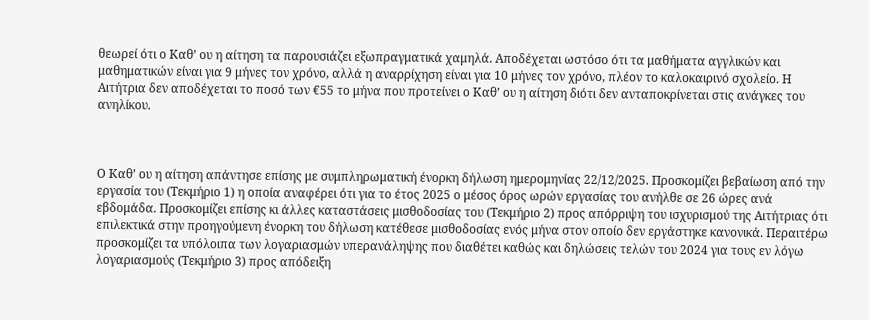θεωρεί ότι ο Καθ’ ου η αίτηση τα παρουσιάζει εξωπραγματικά χαμηλά. Αποδέχεται ωστόσο ότι τα μαθήματα αγγλικών και μαθηματικών είναι για 9 μήνες τον χρόνο, αλλά η αναρρίχηση είναι για 10 μήνες τον χρόνο, πλέον το καλοκαιρινό σχολείο. Η Αιτήτρια δεν αποδέχεται το ποσό των €55 το μήνα που προτείνει ο Καθ’ ου η αίτηση διότι δεν ανταποκρίνεται στις ανάγκες του ανηλίκου.



Ο Καθ’ ου η αίτηση απάντησε επίσης με συμπληρωματική ένορκη δήλωση ημερομηνίας 22/12/2025. Προσκομίζει βεβαίωση από την εργασία του (Τεκμήριο 1) η οποία αναφέρει ότι για το έτος 2025 ο μέσος όρος ωρών εργασίας του ανήλθε σε 26 ώρες ανά εβδομάδα. Προσκομίζει επίσης κι άλλες καταστάσεις μισθοδοσίας του (Τεκμήριο 2) προς απόρριψη του ισχυρισμού της Αιτήτριας ότι επιλεκτικά στην προηγούμενη ένορκη του δήλωση κατέθεσε μισθοδοσίας ενός μήνα στον οποίο δεν εργάστηκε κανονικά. Περαιτέρω προσκομίζει τα υπόλοιπα των λογαριασμών υπερανάληψης που διαθέτει καθώς και δηλώσεις τελών του 2024 για τους εν λόγω λογαριασμούς (Τεκμήριο 3) προς απόδειξη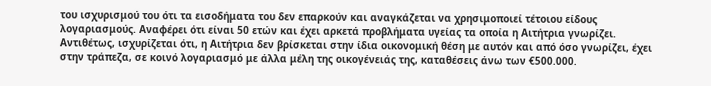του ισχυρισμού του ότι τα εισοδήματα του δεν επαρκούν και αναγκάζεται να χρησιμοποιεί τέτοιου είδους λογαριασμούς. Αναφέρει ότι είναι 50 ετών και έχει αρκετά προβλήματα υγείας τα οποία η Αιτήτρια γνωρίζει. Αντιθέτως, ισχυρίζεται ότι, η Αιτήτρια δεν βρίσκεται στην ίδια οικονομική θέση με αυτόν και από όσο γνωρίζει, έχει στην τράπεζα, σε κοινό λογαριασμό με άλλα μέλη της οικογένειάς της, καταθέσεις άνω των €500.000.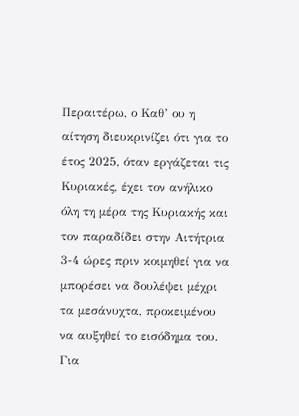Περαιτέρω, ο Καθ’ ου η αίτηση διευκρινίζει ότι για το έτος 2025, όταν εργάζεται τις Κυριακές, έχει τον ανήλικο όλη τη μέρα της Κυριακής και τον παραδίδει στην Αιτήτρια 3-4 ώρες πριν κοιμηθεί για να μπορέσει να δουλέψει μέχρι τα μεσάνυχτα, προκειμένου να αυξηθεί το εισόδημα του. Για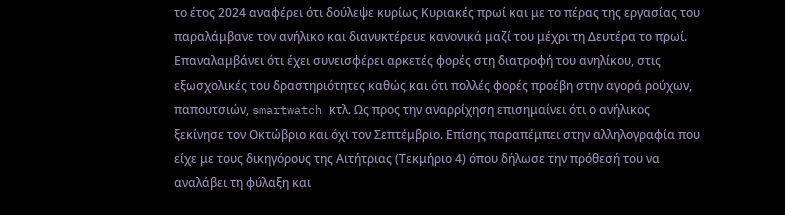το έτος 2024 αναφέρει ότι δούλεψε κυρίως Κυριακές πρωί και με το πέρας της εργασίας του παραλάμβανε τον ανήλικο και διανυκτέρευε κανονικά μαζί του μέχρι τη Δευτέρα το πρωί. Επαναλαμβάνει ότι έχει συνεισφέρει αρκετές φορές στη διατροφή του ανηλίκου, στις εξωσχολικές του δραστηριότητες καθώς και ότι πολλές φορές προέβη στην αγορά ρούχων, παπουτσιών, smartwatch κτλ. Ως προς την αναρρίχηση επισημαίνει ότι ο ανήλικος ξεκίνησε τον Οκτώβριο και όχι τον Σεπτέμβριο. Επίσης παραπέμπει στην αλληλογραφία που είχε με τους δικηγόρους της Αιτήτριας (Τεκμήριο 4) όπου δήλωσε την πρόθεσή του να αναλάβει τη φύλαξη και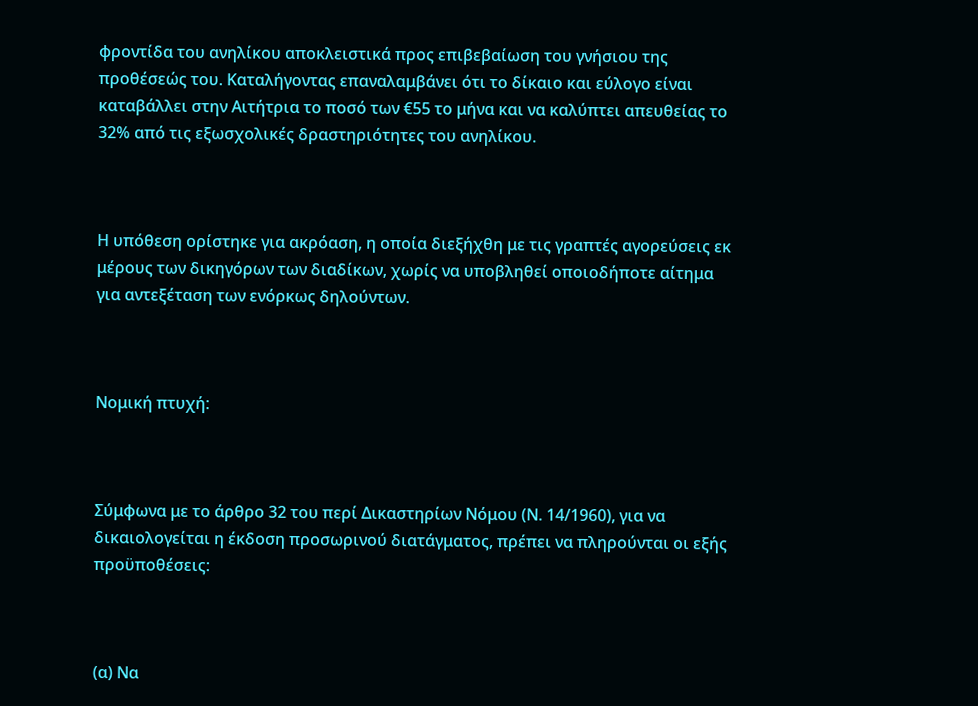φροντίδα του ανηλίκου αποκλειστικά προς επιβεβαίωση του γνήσιου της προθέσεώς του. Καταλήγοντας επαναλαμβάνει ότι το δίκαιο και εύλογο είναι καταβάλλει στην Αιτήτρια το ποσό των €55 το μήνα και να καλύπτει απευθείας το 32% από τις εξωσχολικές δραστηριότητες του ανηλίκου.



Η υπόθεση ορίστηκε για ακρόαση, η οποία διεξήχθη με τις γραπτές αγορεύσεις εκ μέρους των δικηγόρων των διαδίκων, χωρίς να υποβληθεί οποιοδήποτε αίτημα για αντεξέταση των ενόρκως δηλούντων.



Νομική πτυχή:



Σύμφωνα με το άρθρο 32 του περί Δικαστηρίων Νόμου (Ν. 14/1960), για να δικαιολογείται η έκδοση προσωρινού διατάγματος, πρέπει να πληρούνται οι εξής προϋποθέσεις:



(α) Να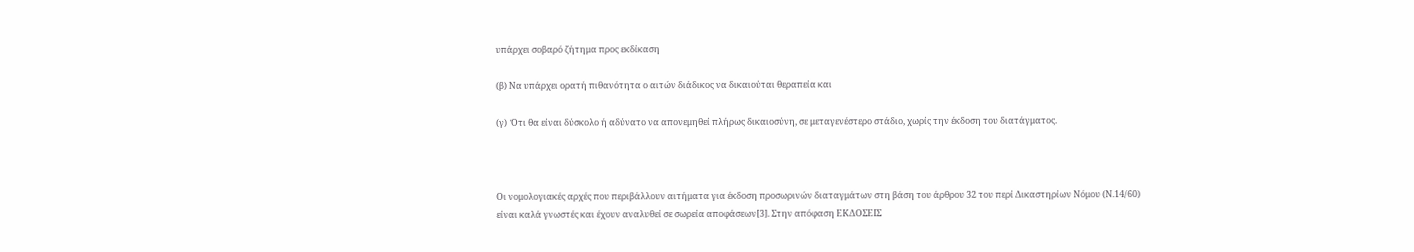υπάρχει σοβαρό ζήτημα προς εκδίκαση

(β) Να υπάρχει ορατή πιθανότητα ο αιτών διάδικος να δικαιούται θεραπεία και

(γ)  Ότι θα είναι δύσκολο ή αδύνατο να απονεμηθεί πλήρως δικαιοσύνη, σε μεταγενέστερο στάδιο, χωρίς την έκδοση του διατάγματος.



Οι νομολογιακές αρχές που περιβάλλουν αιτήματα για έκδοση προσωρινών διαταγμάτων στη βάση του άρθρου 32 του περί Δικαστηρίων Νόμου (Ν.14/60) είναι καλά γνωστές και έχουν αναλυθεί σε σωρεία αποφάσεων[3]. Στην απόφαση ΕΚΔΟΣΕΙΣ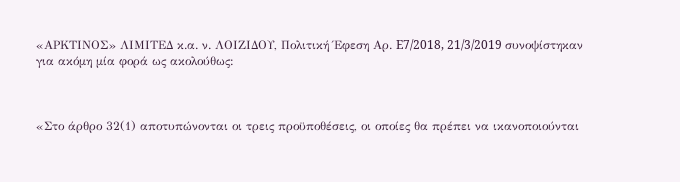«ΑΡΚΤΙΝΟΣ» ΛΙΜΙΤΕΔ κ.α. ν. ΛΟΙΖΙΔΟΥ, Πολιτική Έφεση Αρ. E7/2018, 21/3/2019 συνοψίστηκαν για ακόμη μία φορά ως ακολούθως:



«Στο άρθρο 32(1) αποτυπώνονται οι τρεις προϋποθέσεις, οι οποίες θα πρέπει να ικανοποιούνται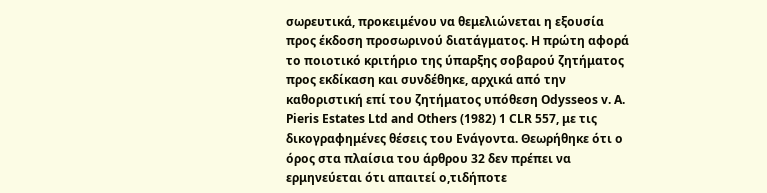σωρευτικά, προκειμένου να θεμελιώνεται η εξουσία προς έκδοση προσωρινού διατάγματος. Η πρώτη αφορά το ποιοτικό κριτήριο της ύπαρξης σοβαρού ζητήματος προς εκδίκαση και συνδέθηκε, αρχικά από την καθοριστική επί του ζητήματος υπόθεση Odysseos v. A. Pieris Estates Ltd and Others (1982) 1 CLR 557, με τις δικογραφημένες θέσεις του Ενάγοντα. Θεωρήθηκε ότι ο όρος στα πλαίσια του άρθρου 32 δεν πρέπει να ερμηνεύεται ότι απαιτεί ο,τιδήποτε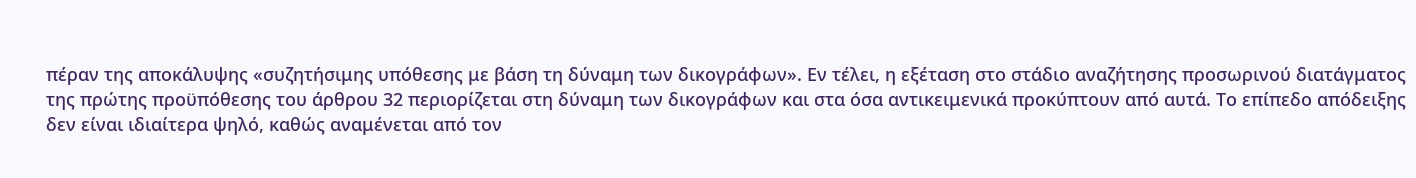πέραν της αποκάλυψης «συζητήσιμης υπόθεσης με βάση τη δύναμη των δικογράφων». Εν τέλει, η εξέταση στο στάδιο αναζήτησης προσωρινού διατάγματος της πρώτης προϋπόθεσης του άρθρου 32 περιορίζεται στη δύναμη των δικογράφων και στα όσα αντικειμενικά προκύπτουν από αυτά. Το επίπεδο απόδειξης δεν είναι ιδιαίτερα ψηλό, καθώς αναμένεται από τον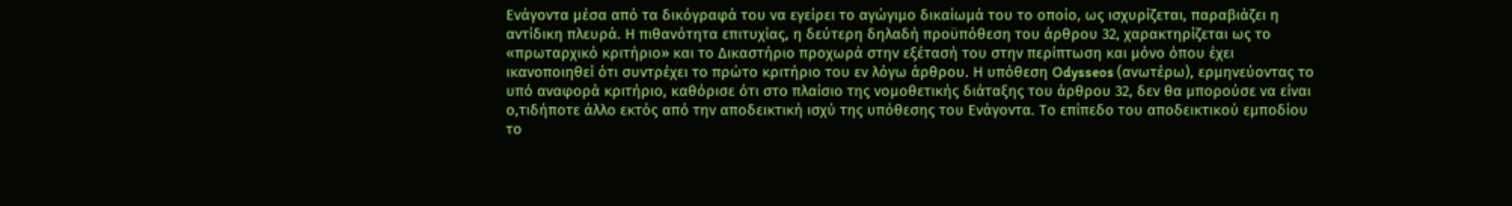Ενάγοντα μέσα από τα δικόγραφά του να εγείρει το αγώγιμο δικαίωμά του το οποίο, ως ισχυρίζεται, παραβιάζει η αντίδικη πλευρά. Η πιθανότητα επιτυχίας, η δεύτερη δηλαδή προϋπόθεση του άρθρου 32, χαρακτηρίζεται ως το «πρωταρχικό κριτήριο» και το Δικαστήριο προχωρά στην εξέτασή του στην περίπτωση και μόνο όπου έχει ικανοποιηθεί ότι συντρέχει το πρώτο κριτήριο του εν λόγω άρθρου. Η υπόθεση Odysseos (ανωτέρω), ερμηνεύοντας το υπό αναφορά κριτήριο, καθόρισε ότι στο πλαίσιο της νομοθετικής διάταξης του άρθρου 32, δεν θα μπορούσε να είναι ο,τιδήποτε άλλο εκτός από την αποδεικτική ισχύ της υπόθεσης του Ενάγοντα. Το επίπεδο του αποδεικτικού εμποδίου το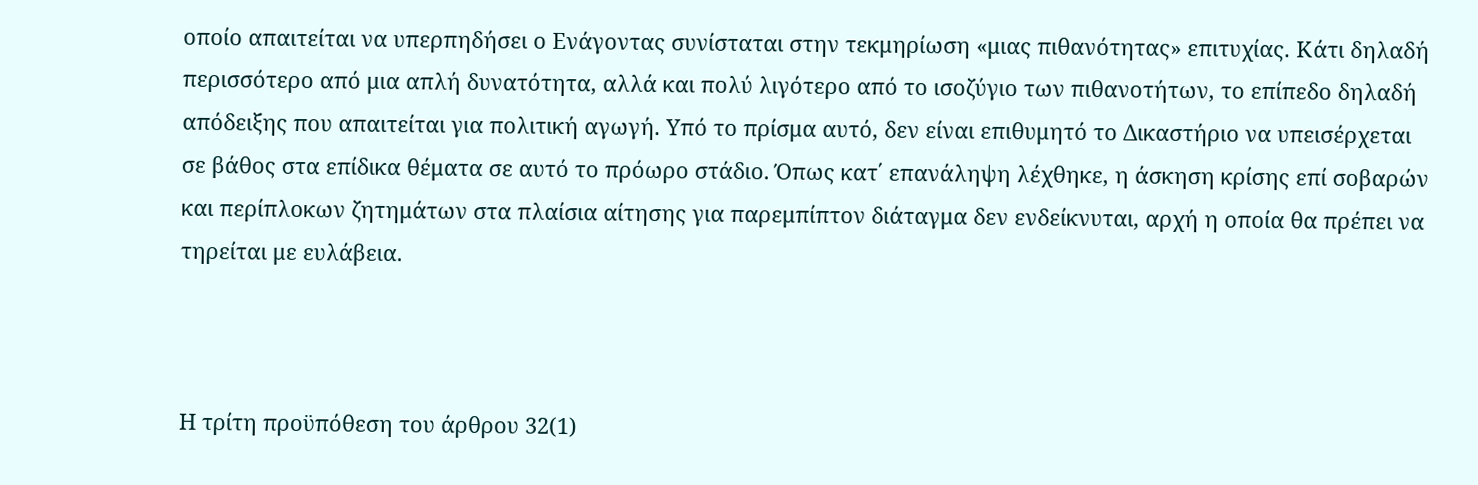οποίο απαιτείται να υπερπηδήσει ο Ενάγοντας συνίσταται στην τεκμηρίωση «μιας πιθανότητας» επιτυχίας. Κάτι δηλαδή περισσότερο από μια απλή δυνατότητα, αλλά και πολύ λιγότερο από το ισοζύγιο των πιθανοτήτων, το επίπεδο δηλαδή απόδειξης που απαιτείται για πολιτική αγωγή. Υπό το πρίσμα αυτό, δεν είναι επιθυμητό το Δικαστήριο να υπεισέρχεται σε βάθος στα επίδικα θέματα σε αυτό το πρόωρο στάδιο. Όπως κατ΄ επανάληψη λέχθηκε, η άσκηση κρίσης επί σοβαρών και περίπλοκων ζητημάτων στα πλαίσια αίτησης για παρεμπίπτον διάταγμα δεν ενδείκνυται, αρχή η οποία θα πρέπει να τηρείται με ευλάβεια.



Η τρίτη προϋπόθεση του άρθρου 32(1)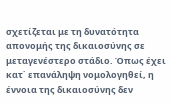σχετίζεται με τη δυνατότητα απονομής της δικαιοσύνης σε μεταγενέστερο στάδιο. Όπως έχει κατ΄ επανάληψη νομολογηθεί, η έννοια της δικαιοσύνης δεν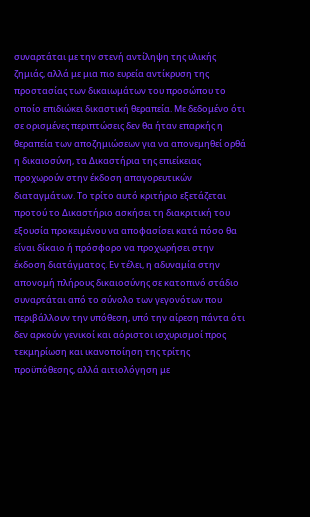συναρτάται με την στενή αντίληψη της υλικής ζημιάς, αλλά με μια πιο ευρεία αντίκρυση της προστασίας των δικαιωμάτων του προσώπου το οποίο επιδιώκει δικαστική θεραπεία. Με δεδομένο ότι σε ορισμένες περιπτώσεις δεν θα ήταν επαρκής η θεραπεία των αποζημιώσεων για να απονεμηθεί ορθά η δικαιοσύνη, τα Δικαστήρια της επιείκειας προχωρούν στην έκδοση απαγορευτικών διαταγμάτων. Το τρίτο αυτό κριτήριο εξετάζεται προτού το Δικαστήριο ασκήσει τη διακριτική του εξουσία προκειμένου να αποφασίσει κατά πόσο θα είναι δίκαιο ή πρόσφορο να προχωρήσει στην έκδοση διατάγματος. Εν τέλει, η αδυναμία στην απονομή πλήρους δικαιοσύνης σε κατοπινό στάδιο συναρτάται από το σύνολο των γεγονότων που περιβάλλουν την υπόθεση, υπό την αίρεση πάντα ότι δεν αρκούν γενικοί και αόριστοι ισχυρισμοί προς τεκμηρίωση και ικανοποίηση της τρίτης προϋπόθεσης, αλλά αιτιολόγηση με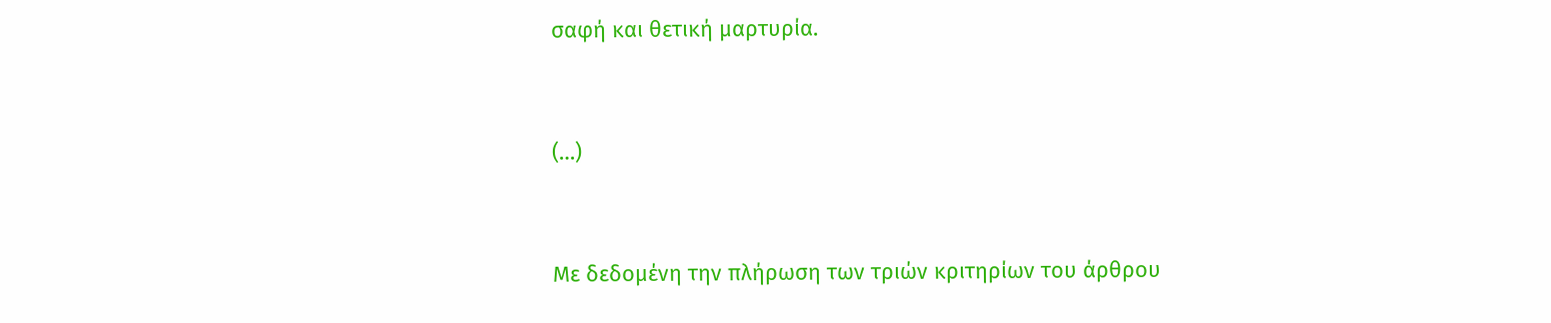σαφή και θετική μαρτυρία.



(…)



Με δεδομένη την πλήρωση των τριών κριτηρίων του άρθρου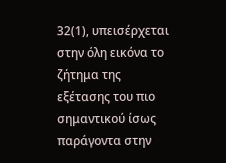32(1), υπεισέρχεται στην όλη εικόνα το ζήτημα της εξέτασης του πιο σημαντικού ίσως παράγοντα στην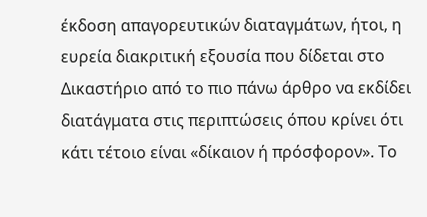έκδοση απαγορευτικών διαταγμάτων, ήτοι, η ευρεία διακριτική εξουσία που δίδεται στο Δικαστήριο από το πιο πάνω άρθρο να εκδίδει διατάγματα στις περιπτώσεις όπου κρίνει ότι κάτι τέτοιο είναι «δίκαιον ή πρόσφορον». Το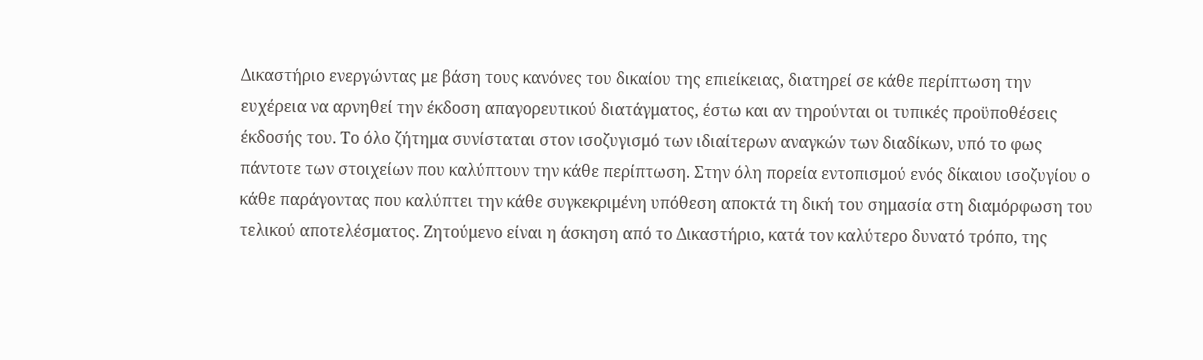Δικαστήριο ενεργώντας με βάση τους κανόνες του δικαίου της επιείκειας, διατηρεί σε κάθε περίπτωση την ευχέρεια να αρνηθεί την έκδοση απαγορευτικού διατάγματος, έστω και αν τηρούνται οι τυπικές προϋποθέσεις έκδοσής του. Το όλο ζήτημα συνίσταται στον ισοζυγισμό των ιδιαίτερων αναγκών των διαδίκων, υπό το φως πάντοτε των στοιχείων που καλύπτουν την κάθε περίπτωση. Στην όλη πορεία εντοπισμού ενός δίκαιου ισοζυγίου ο κάθε παράγοντας που καλύπτει την κάθε συγκεκριμένη υπόθεση αποκτά τη δική του σημασία στη διαμόρφωση του τελικού αποτελέσματος. Ζητούμενο είναι η άσκηση από το Δικαστήριο, κατά τον καλύτερο δυνατό τρόπο, της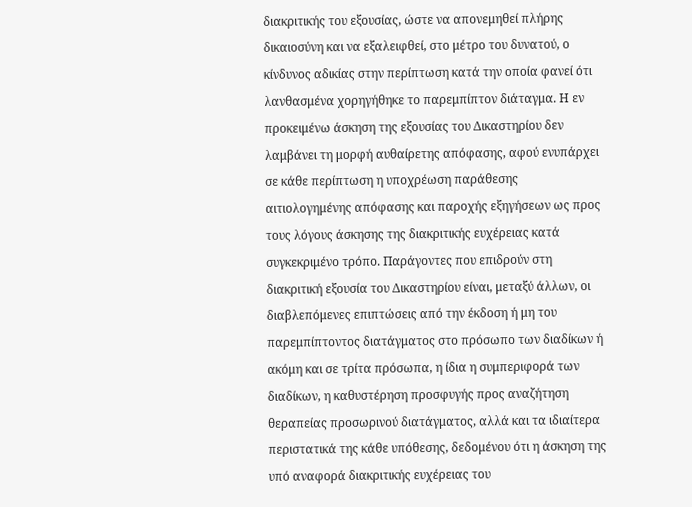διακριτικής του εξουσίας, ώστε να απονεμηθεί πλήρης δικαιοσύνη και να εξαλειφθεί, στο μέτρο του δυνατού, ο κίνδυνος αδικίας στην περίπτωση κατά την οποία φανεί ότι λανθασμένα χορηγήθηκε το παρεμπίπτον διάταγμα. Η εν προκειμένω άσκηση της εξουσίας του Δικαστηρίου δεν λαμβάνει τη μορφή αυθαίρετης απόφασης, αφού ενυπάρχει σε κάθε περίπτωση η υποχρέωση παράθεσης αιτιολογημένης απόφασης και παροχής εξηγήσεων ως προς τους λόγους άσκησης της διακριτικής ευχέρειας κατά συγκεκριμένο τρόπο. Παράγοντες που επιδρούν στη διακριτική εξουσία του Δικαστηρίου είναι, μεταξύ άλλων, οι διαβλεπόμενες επιπτώσεις από την έκδοση ή μη του παρεμπίπτοντος διατάγματος στο πρόσωπο των διαδίκων ή ακόμη και σε τρίτα πρόσωπα, η ίδια η συμπεριφορά των διαδίκων, η καθυστέρηση προσφυγής προς αναζήτηση θεραπείας προσωρινού διατάγματος, αλλά και τα ιδιαίτερα περιστατικά της κάθε υπόθεσης, δεδομένου ότι η άσκηση της υπό αναφορά διακριτικής ευχέρειας του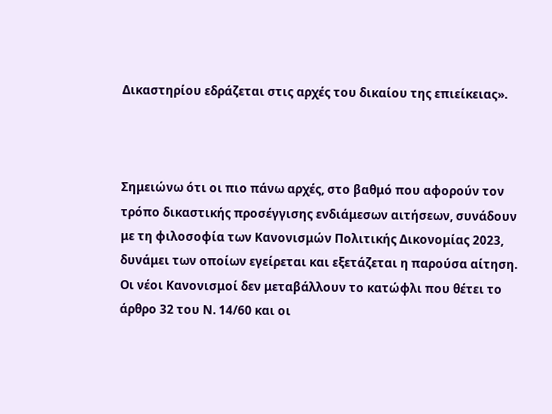Δικαστηρίου εδράζεται στις αρχές του δικαίου της επιείκειας».



Σημειώνω ότι οι πιο πάνω αρχές, στο βαθμό που αφορούν τον τρόπο δικαστικής προσέγγισης ενδιάμεσων αιτήσεων, συνάδουν με τη φιλοσοφία των Κανονισμών Πολιτικής Δικονομίας 2023, δυνάμει των οποίων εγείρεται και εξετάζεται η παρούσα αίτηση. Οι νέοι Κανονισμοί δεν μεταβάλλουν το κατώφλι που θέτει το άρθρο 32 του Ν. 14/60 και οι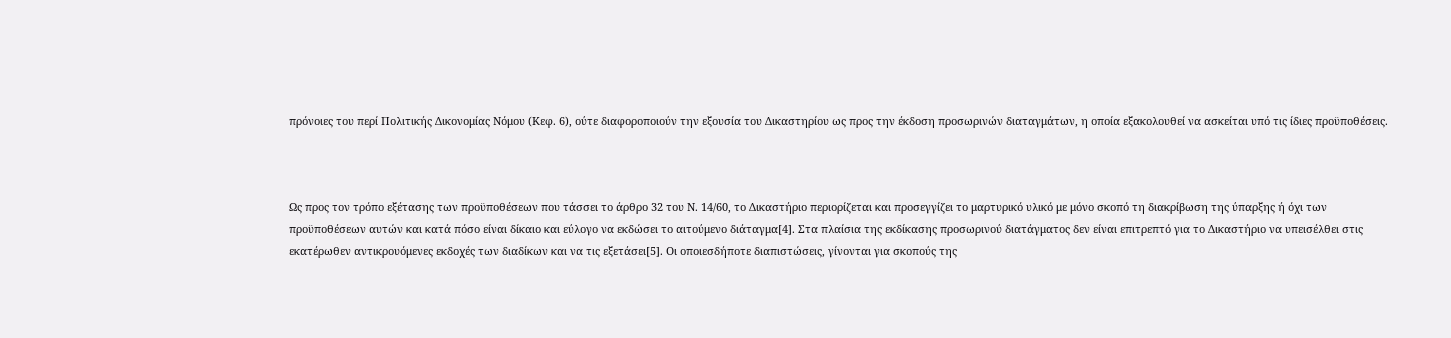πρόνοιες του περί Πολιτικής Δικονομίας Νόμου (Κεφ. 6), ούτε διαφοροποιούν την εξουσία του Δικαστηρίου ως προς την έκδοση προσωρινών διαταγμάτων, η οποία εξακολουθεί να ασκείται υπό τις ίδιες προϋποθέσεις.



Ως προς τον τρόπο εξέτασης των προϋποθέσεων που τάσσει το άρθρο 32 του Ν. 14/60, το Δικαστήριο περιορίζεται και προσεγγίζει το μαρτυρικό υλικό με μόνο σκοπό τη διακρίβωση της ύπαρξης ή όχι των προϋποθέσεων αυτών και κατά πόσο είναι δίκαιο και εύλογο να εκδώσει το αιτούμενο διάταγμα[4]. Στα πλαίσια της εκδίκασης προσωρινού διατάγματος δεν είναι επιτρεπτό για το Δικαστήριο να υπεισέλθει στις εκατέρωθεν αντικρουόμενες εκδοχές των διαδίκων και να τις εξετάσει[5]. Οι οποιεσδήποτε διαπιστώσεις, γίνονται για σκοπούς της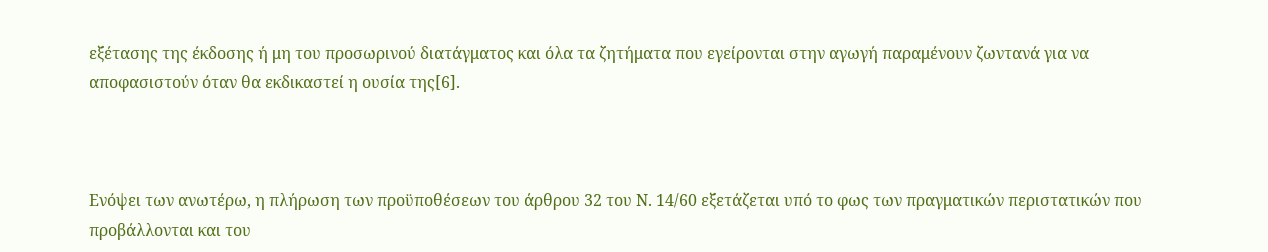εξέτασης της έκδοσης ή μη του προσωρινού διατάγματος και όλα τα ζητήματα που εγείρονται στην αγωγή παραμένουν ζωντανά για να αποφασιστούν όταν θα εκδικαστεί η ουσία της[6].



Ενόψει των ανωτέρω, η πλήρωση των προϋποθέσεων του άρθρου 32 του Ν. 14/60 εξετάζεται υπό το φως των πραγματικών περιστατικών που προβάλλονται και του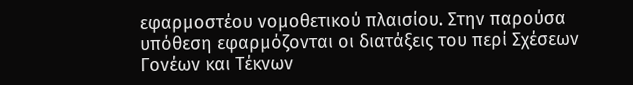εφαρμοστέου νομοθετικού πλαισίου. Στην παρούσα υπόθεση εφαρμόζονται οι διατάξεις του περί Σχέσεων Γονέων και Τέκνων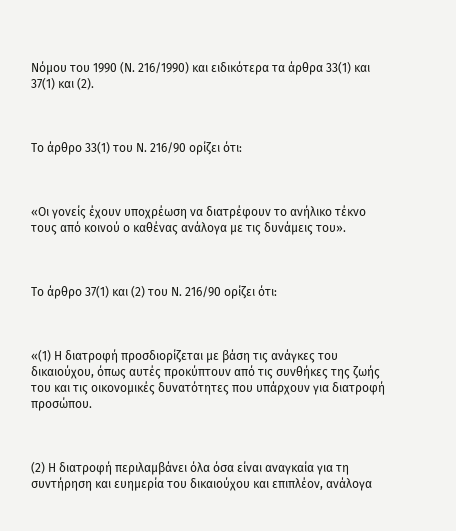Νόμου του 1990 (Ν. 216/1990) και ειδικότερα τα άρθρα 33(1) και 37(1) και (2).



Το άρθρο 33(1) του Ν. 216/90 ορίζει ότι:



«Οι γονείς έχουν υποχρέωση να διατρέφουν το ανήλικο τέκνο τους από κοινού ο καθένας ανάλογα με τις δυνάμεις του».



Το άρθρο 37(1) και (2) του Ν. 216/90 ορίζει ότι:



«(1) Η διατροφή προσδιορίζεται με βάση τις ανάγκες του δικαιούχου, όπως αυτές προκύπτουν από τις συνθήκες της ζωής του και τις οικονομικές δυνατότητες που υπάρχουν για διατροφή προσώπου.



(2) Η διατροφή περιλαμβάνει όλα όσα είναι αναγκαία για τη συντήρηση και ευημερία του δικαιούχου και επιπλέον, ανάλογα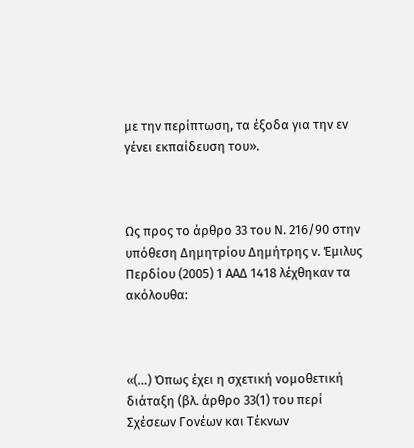με την περίπτωση, τα έξοδα για την εν γένει εκπαίδευση του».



Ως προς το άρθρο 33 του Ν. 216/90 στην υπόθεση Δημητρίου Δημήτρης ν. Έμιλυς Περδίου (2005) 1 ΑΑΔ 1418 λέχθηκαν τα ακόλουθα:



«(…) Όπως έχει η σχετική νομοθετική διάταξη (βλ. άρθρο 33(1) του περί Σχέσεων Γονέων και Τέκνων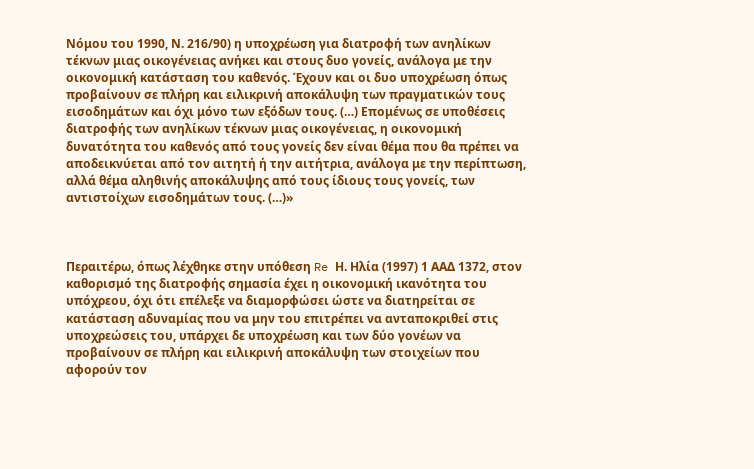Νόμου του 1990, Ν. 216/90) η υποχρέωση για διατροφή των ανηλίκων τέκνων μιας οικογένειας ανήκει και στους δυο γονείς, ανάλογα με την οικονομική κατάσταση του καθενός. Έχουν και οι δυο υποχρέωση όπως προβαίνουν σε πλήρη και ειλικρινή αποκάλυψη των πραγματικών τους εισοδημάτων και όχι μόνο των εξόδων τους. (…) Επομένως σε υποθέσεις διατροφής των ανηλίκων τέκνων μιας οικογένειας, η οικονομική δυνατότητα του καθενός από τους γονείς δεν είναι θέμα που θα πρέπει να αποδεικνύεται από τον αιτητή ή την αιτήτρια, ανάλογα με την περίπτωση, αλλά θέμα αληθινής αποκάλυψης από τους ίδιους τους γονείς, των αντιστοίχων εισοδημάτων τους. (…)»



Περαιτέρω, όπως λέχθηκε στην υπόθεση Re Η. Ηλία (1997) 1 ΑΑΔ 1372, στον καθορισμό της διατροφής σημασία έχει η οικονομική ικανότητα του υπόχρεου, όχι ότι επέλεξε να διαμορφώσει ώστε να διατηρείται σε κατάσταση αδυναμίας που να μην του επιτρέπει να ανταποκριθεί στις υποχρεώσεις του, υπάρχει δε υποχρέωση και των δύο γονέων να προβαίνουν σε πλήρη και ειλικρινή αποκάλυψη των στοιχείων που αφορούν τον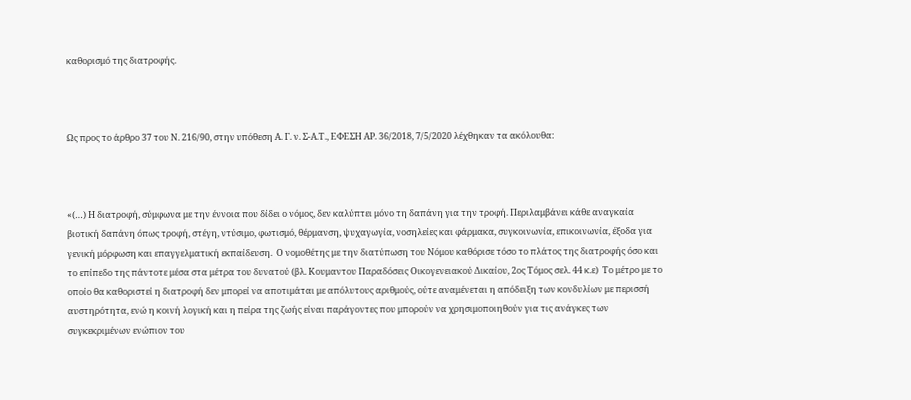καθορισμό της διατροφής.



Ως προς το άρθρο 37 του Ν. 216/90, στην υπόθεση Α. Γ. ν. Σ-Α.Τ., ΕΦΕΣΗ ΑΡ. 36/2018, 7/5/2020 λέχθηκαν τα ακόλουθα:



«(…) Η διατροφή, σύμφωνα με την έννοια που δίδει ο νόμος, δεν καλύπτει μόνο τη δαπάνη για την τροφή. Περιλαμβάνει κάθε αναγκαία βιοτική δαπάνη όπως τροφή, στέγη, ντύσιμο, φωτισμό, θέρμανση, ψυχαγωγία, νοσηλείες και φάρμακα, συγκοινωνία, επικοινωνία, έξοδα για γενική μόρφωση και επαγγελματική εκπαίδευση.  Ο νομοθέτης με την διατύπωση του Νόμου καθόρισε τόσο το πλάτος της διατροφής όσο και το επίπεδο της πάντοτε μέσα στα μέτρα του δυνατού (βλ. Κουμαντου Παραδόσεις Οικογενειακού Δικαίου, 2ος Τόμος σελ. 44 κ.ε)  Το μέτρο με το οποίο θα καθοριστεί η διατροφή δεν μπορεί να αποτιμάται με απόλυτους αριθμούς, ούτε αναμένεται η απόδειξη των κονδυλίων με περισσή αυστηρότητα, ενώ η κοινή λογική και η πείρα της ζωής είναι παράγοντες που μπορούν να χρησιμοποιηθούν για τις ανάγκες των συγκεκριμένων ενώπιον του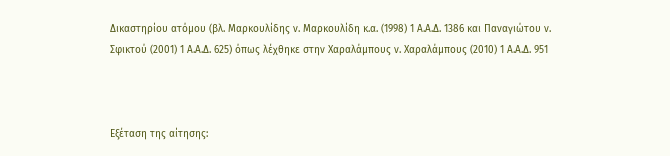Δικαστηρίου ατόμου (βλ. Μαρκουλίδης ν. Μαρκουλίδη κ.α. (1998) 1 Α.Α.Δ. 1386 και Παναγιώτου ν. Σφικτού (2001) 1 Α.Α.Δ. 625) όπως λέχθηκε στην Χαραλάμπους ν. Χαραλάμπους (2010) 1 Α.Α.Δ. 951



Εξέταση της αίτησης: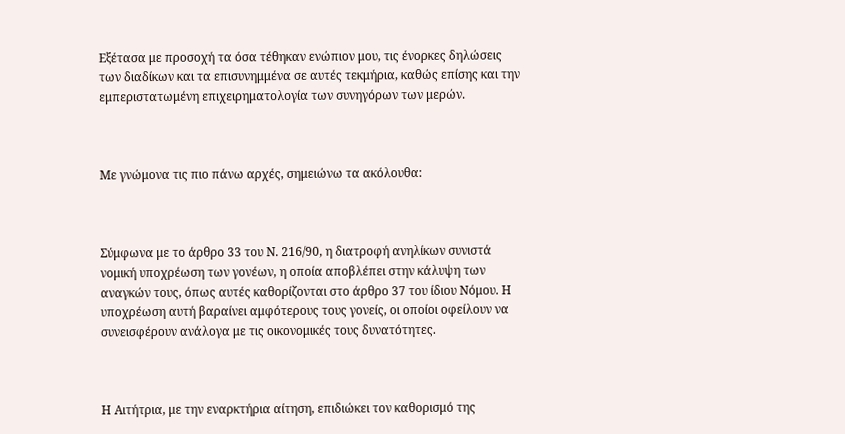Εξέτασα με προσοχή τα όσα τέθηκαν ενώπιον μου, τις ένορκες δηλώσεις των διαδίκων και τα επισυνημμένα σε αυτές τεκμήρια, καθώς επίσης και την εμπεριστατωμένη επιχειρηματολογία των συνηγόρων των μερών.



Με γνώμονα τις πιο πάνω αρχές, σημειώνω τα ακόλουθα:



Σύμφωνα με το άρθρο 33 του Ν. 216/90, η διατροφή ανηλίκων συνιστά νομική υποχρέωση των γονέων, η οποία αποβλέπει στην κάλυψη των αναγκών τους, όπως αυτές καθορίζονται στο άρθρο 37 του ίδιου Νόμου. Η υποχρέωση αυτή βαραίνει αμφότερους τους γονείς, οι οποίοι οφείλουν να συνεισφέρουν ανάλογα με τις οικονομικές τους δυνατότητες.



Η Αιτήτρια, με την εναρκτήρια αίτηση, επιδιώκει τον καθορισμό της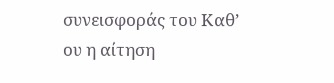συνεισφοράς του Καθ’ ου η αίτηση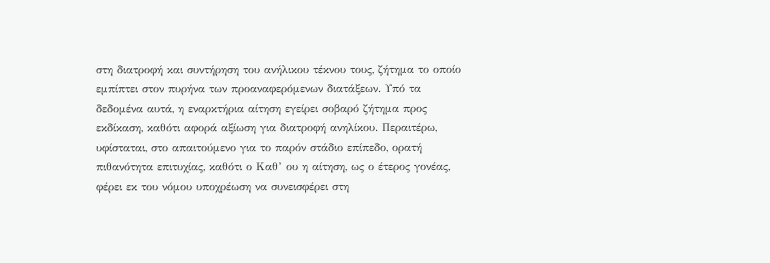στη διατροφή και συντήρηση του ανήλικου τέκνου τους, ζήτημα το οποίο εμπίπτει στον πυρήνα των προαναφερόμενων διατάξεων. Υπό τα δεδομένα αυτά, η εναρκτήρια αίτηση εγείρει σοβαρό ζήτημα προς εκδίκαση, καθότι αφορά αξίωση για διατροφή ανηλίκου. Περαιτέρω, υφίσταται, στο απαιτούμενο για το παρόν στάδιο επίπεδο, ορατή πιθανότητα επιτυχίας, καθότι ο Καθ’ ου η αίτηση, ως ο έτερος γονέας, φέρει εκ του νόμου υποχρέωση να συνεισφέρει στη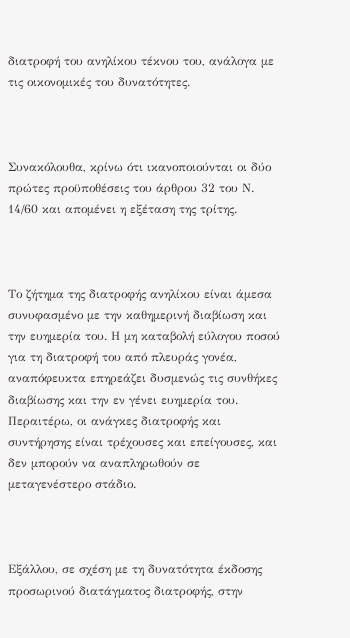διατροφή του ανηλίκου τέκνου του, ανάλογα με τις οικονομικές του δυνατότητες.



Συνακόλουθα, κρίνω ότι ικανοποιούνται οι δύο πρώτες προϋποθέσεις του άρθρου 32 του Ν. 14/60 και απομένει η εξέταση της τρίτης.



Το ζήτημα της διατροφής ανηλίκου είναι άμεσα συνυφασμένο με την καθημερινή διαβίωση και την ευημερία του. Η μη καταβολή εύλογου ποσού για τη διατροφή του από πλευράς γονέα, αναπόφευκτα επηρεάζει δυσμενώς τις συνθήκες διαβίωσης και την εν γένει ευημερία του. Περαιτέρω, οι ανάγκες διατροφής και συντήρησης είναι τρέχουσες και επείγουσες, και δεν μπορούν να αναπληρωθούν σε μεταγενέστερο στάδιο.



Εξάλλου, σε σχέση με τη δυνατότητα έκδοσης προσωρινού διατάγματος διατροφής, στην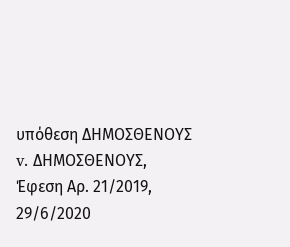υπόθεση ΔΗΜΟΣΘΕΝΟΥΣ v. ΔΗΜΟΣΘΕΝΟΥΣ, Έφεση Αρ. 21/2019, 29/6/2020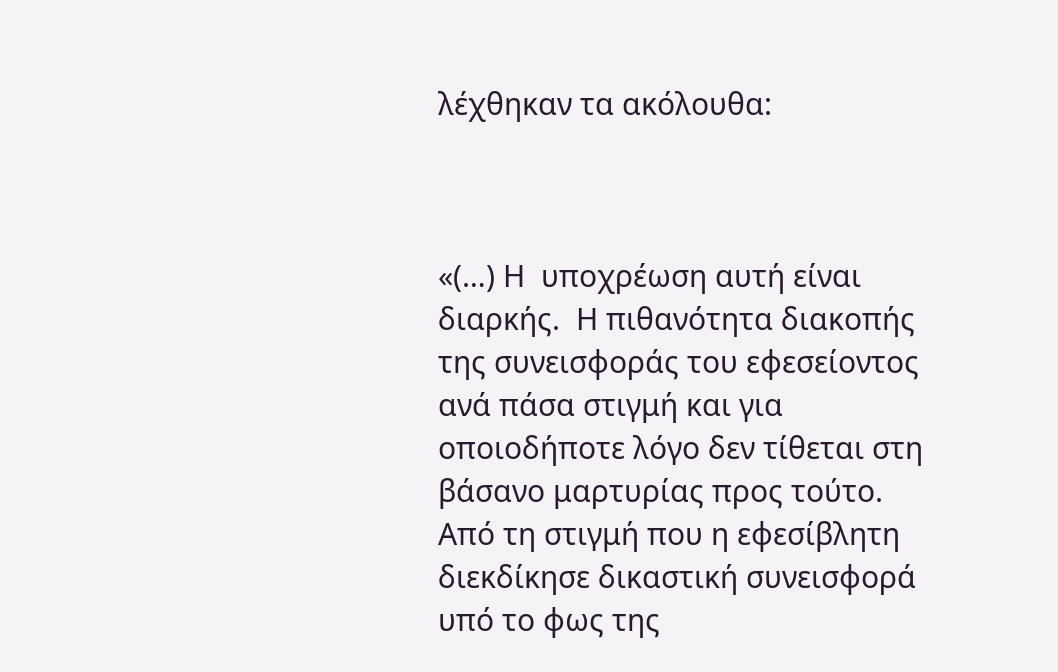λέχθηκαν τα ακόλουθα:



«(…) Η  υποχρέωση αυτή είναι διαρκής.  Η πιθανότητα διακοπής της συνεισφοράς του εφεσείοντος ανά πάσα στιγμή και για οποιοδήποτε λόγο δεν τίθεται στη βάσανο μαρτυρίας προς τούτο.  Από τη στιγμή που η εφεσίβλητη διεκδίκησε δικαστική συνεισφορά υπό το φως της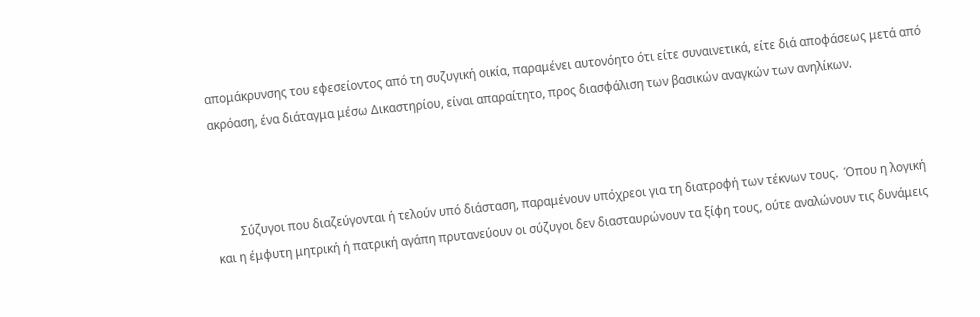απομάκρυνσης του εφεσείοντος από τη συζυγική οικία, παραμένει αυτονόητο ότι είτε συναινετικά, είτε διά αποφάσεως μετά από ακρόαση, ένα διάταγμα μέσω Δικαστηρίου, είναι απαραίτητο, προς διασφάλιση των βασικών αναγκών των ανηλίκων.



        Σύζυγοι που διαζεύγονται ή τελούν υπό διάσταση, παραμένουν υπόχρεοι για τη διατροφή των τέκνων τους.  Όπου η λογική και η έμφυτη μητρική ή πατρική αγάπη πρυτανεύουν οι σύζυγοι δεν διασταυρώνουν τα ξίφη τους, ούτε αναλώνουν τις δυνάμεις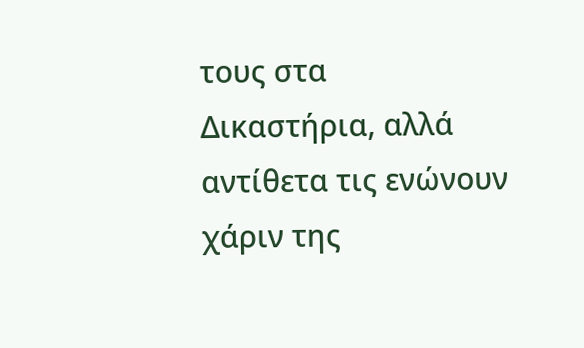τους στα Δικαστήρια, αλλά αντίθετα τις ενώνουν χάριν της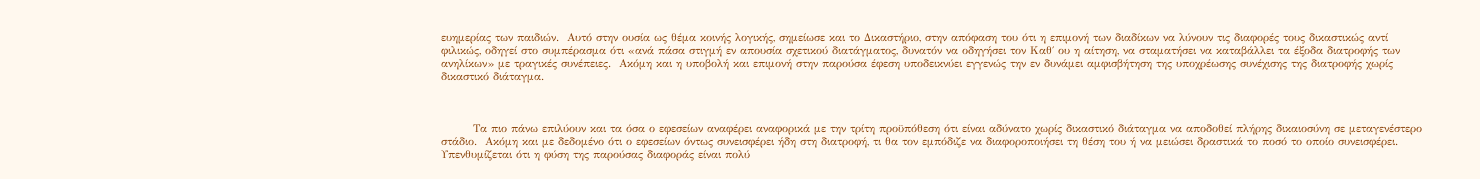ευημερίας των παιδιών.  Αυτό στην ουσία ως θέμα κοινής λογικής, σημείωσε και το Δικαστήριο, στην απόφαση του ότι η επιμονή των διαδίκων να λύνουν τις διαφορές τους δικαστικώς αντί φιλικώς, οδηγεί στο συμπέρασμα ότι «ανά πάσα στιγμή εν απουσία σχετικού διατάγματος, δυνατόν να οδηγήσει τον Καθ΄ ου η αίτηση, να σταματήσει να καταβάλλει τα έξοδα διατροφής των ανηλίκων» με τραγικές συνέπειες.  Ακόμη και η υποβολή και επιμονή στην παρούσα έφεση υποδεικνύει εγγενώς την εν δυνάμει αμφισβήτηση της υποχρέωσης συνέχισης της διατροφής χωρίς δικαστικό διάταγμα.



        Τα πιο πάνω επιλύουν και τα όσα ο εφεσείων αναφέρει αναφορικά με την τρίτη προϋπόθεση ότι είναι αδύνατο χωρίς δικαστικό διάταγμα να αποδοθεί πλήρης δικαιοσύνη σε μεταγενέστερο στάδιο.  Ακόμη και με δεδομένο ότι ο εφεσείων όντως συνεισφέρει ήδη στη διατροφή, τι θα τον εμπόδιζε να διαφοροποιήσει τη θέση του ή να μειώσει δραστικά το ποσό το οποίο συνεισφέρει.  Υπενθυμίζεται ότι η φύση της παρούσας διαφοράς είναι πολύ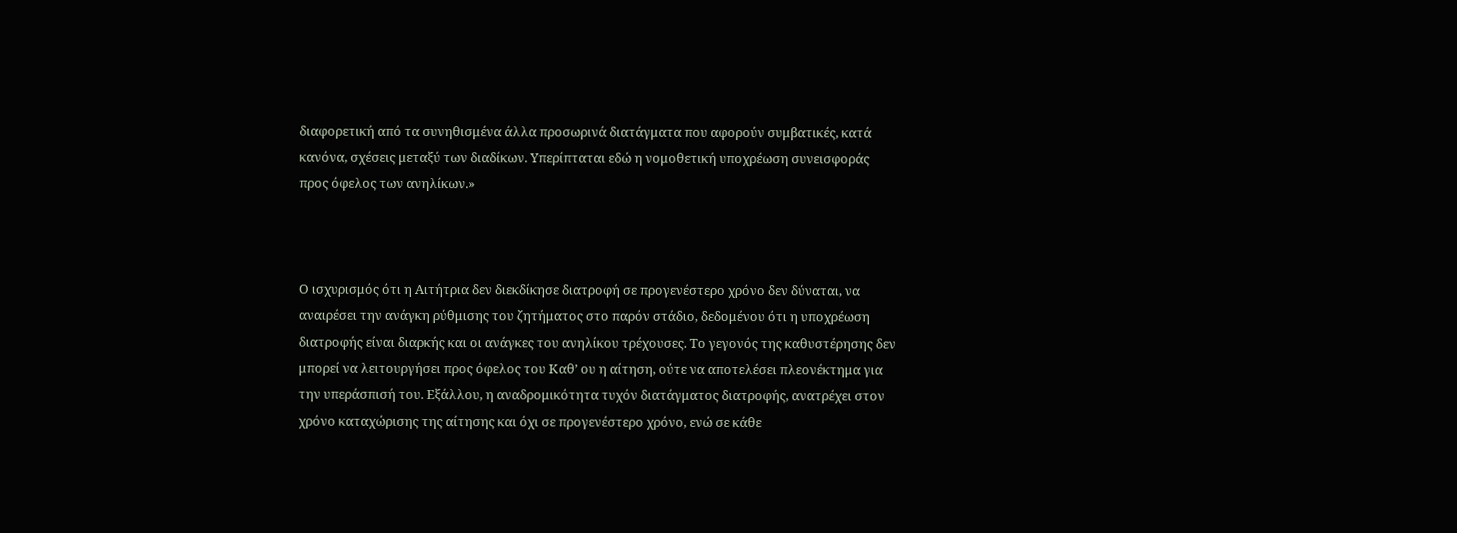διαφορετική από τα συνηθισμένα άλλα προσωρινά διατάγματα που αφορούν συμβατικές, κατά κανόνα, σχέσεις μεταξύ των διαδίκων. Υπερίπταται εδώ η νομοθετική υποχρέωση συνεισφοράς προς όφελος των ανηλίκων.»



Ο ισχυρισμός ότι η Αιτήτρια δεν διεκδίκησε διατροφή σε προγενέστερο χρόνο δεν δύναται, να αναιρέσει την ανάγκη ρύθμισης του ζητήματος στο παρόν στάδιο, δεδομένου ότι η υποχρέωση διατροφής είναι διαρκής και οι ανάγκες του ανηλίκου τρέχουσες. Το γεγονός της καθυστέρησης δεν μπορεί να λειτουργήσει προς όφελος του Καθ’ ου η αίτηση, ούτε να αποτελέσει πλεονέκτημα για την υπεράσπισή του. Εξάλλου, η αναδρομικότητα τυχόν διατάγματος διατροφής, ανατρέχει στον χρόνο καταχώρισης της αίτησης και όχι σε προγενέστερο χρόνο, ενώ σε κάθε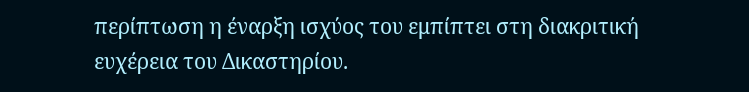περίπτωση η έναρξη ισχύος του εμπίπτει στη διακριτική ευχέρεια του Δικαστηρίου.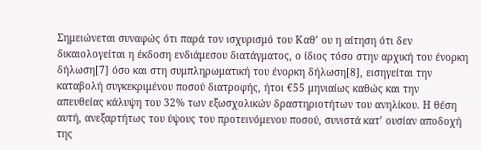Σημειώνεται συναφώς ότι παρά τον ισχυρισμό του Καθ’ ου η αίτηση ότι δεν δικαιολογείται η έκδοση ενδιάμεσου διατάγματος, ο ίδιος τόσο στην αρχική του ένορκη δήλωση[7] όσο και στη συμπληρωματική του ένορκη δήλωση[8], εισηγείται την καταβολή συγκεκριμένου ποσού διατροφής, ήτοι €55 μηνιαίως καθώς και την απευθείας κάλυψη του 32% των εξωσχολικών δραστηριοτήτων του ανηλίκου. Η θέση αυτή, ανεξαρτήτως του ύψους του προτεινόμενου ποσού, συνιστά κατ’ ουσίαν αποδοχή της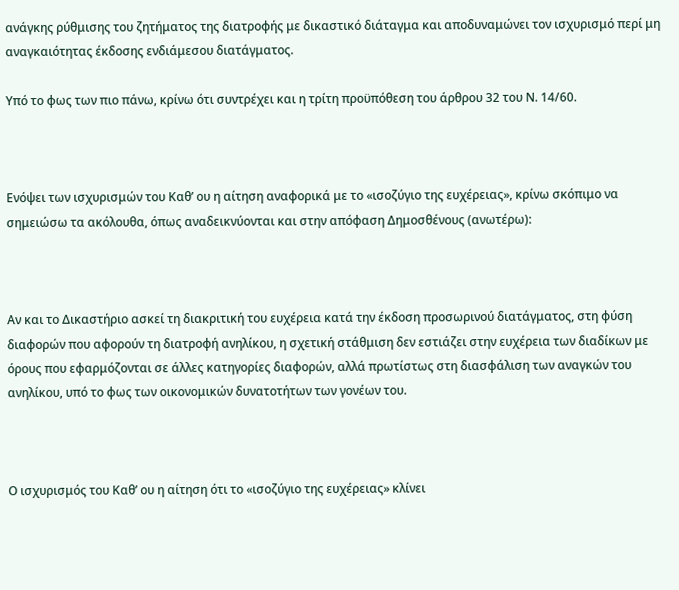ανάγκης ρύθμισης του ζητήματος της διατροφής με δικαστικό διάταγμα και αποδυναμώνει τον ισχυρισμό περί μη αναγκαιότητας έκδοσης ενδιάμεσου διατάγματος.

Υπό το φως των πιο πάνω, κρίνω ότι συντρέχει και η τρίτη προϋπόθεση του άρθρου 32 του Ν. 14/60.



Ενόψει των ισχυρισμών του Καθ’ ου η αίτηση αναφορικά με το «ισοζύγιο της ευχέρειας», κρίνω σκόπιμο να σημειώσω τα ακόλουθα, όπως αναδεικνύονται και στην απόφαση Δημοσθένους (ανωτέρω):



Αν και το Δικαστήριο ασκεί τη διακριτική του ευχέρεια κατά την έκδοση προσωρινού διατάγματος, στη φύση διαφορών που αφορούν τη διατροφή ανηλίκου, η σχετική στάθμιση δεν εστιάζει στην ευχέρεια των διαδίκων με όρους που εφαρμόζονται σε άλλες κατηγορίες διαφορών, αλλά πρωτίστως στη διασφάλιση των αναγκών του ανηλίκου, υπό το φως των οικονομικών δυνατοτήτων των γονέων του.



Ο ισχυρισμός του Καθ’ ου η αίτηση ότι το «ισοζύγιο της ευχέρειας» κλίνει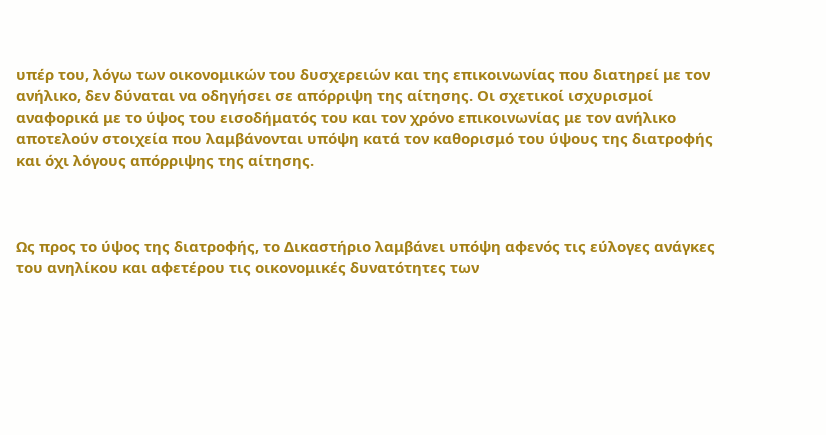υπέρ του, λόγω των οικονομικών του δυσχερειών και της επικοινωνίας που διατηρεί με τον ανήλικο, δεν δύναται να οδηγήσει σε απόρριψη της αίτησης. Οι σχετικοί ισχυρισμοί αναφορικά με το ύψος του εισοδήματός του και τον χρόνο επικοινωνίας με τον ανήλικο αποτελούν στοιχεία που λαμβάνονται υπόψη κατά τον καθορισμό του ύψους της διατροφής και όχι λόγους απόρριψης της αίτησης.



Ως προς το ύψος της διατροφής, το Δικαστήριο λαμβάνει υπόψη αφενός τις εύλογες ανάγκες του ανηλίκου και αφετέρου τις οικονομικές δυνατότητες των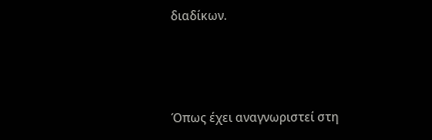διαδίκων.



Όπως έχει αναγνωριστεί στη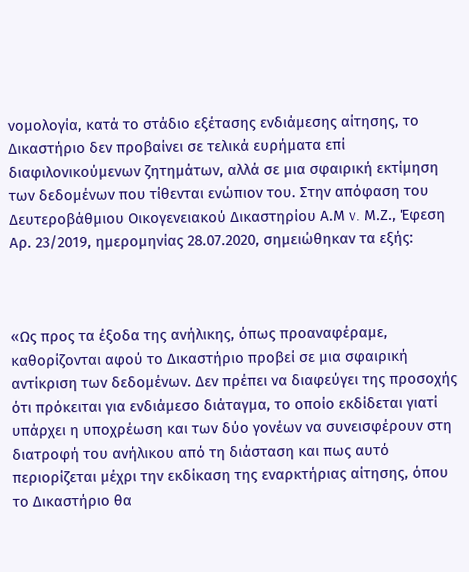νομολογία, κατά το στάδιο εξέτασης ενδιάμεσης αίτησης, το Δικαστήριο δεν προβαίνει σε τελικά ευρήματα επί διαφιλονικούμενων ζητημάτων, αλλά σε μια σφαιρική εκτίμηση των δεδομένων που τίθενται ενώπιον του. Στην απόφαση του Δευτεροβάθμιου Οικογενειακού Δικαστηρίου Α.Μ v. Μ.Ζ., Έφεση Αρ. 23/2019, ημερομηνίας 28.07.2020, σημειώθηκαν τα εξής:



«Ως προς τα έξοδα της ανήλικης, όπως προαναφέραμε, καθορίζονται αφού το Δικαστήριο προβεί σε μια σφαιρική αντίκριση των δεδομένων. Δεν πρέπει να διαφεύγει της προσοχής ότι πρόκειται για ενδιάμεσο διάταγμα, το οποίο εκδίδεται γιατί υπάρχει η υποχρέωση και των δύο γονέων να συνεισφέρουν στη διατροφή του ανήλικου από τη διάσταση και πως αυτό περιορίζεται μέχρι την εκδίκαση της εναρκτήριας αίτησης, όπου το Δικαστήριο θα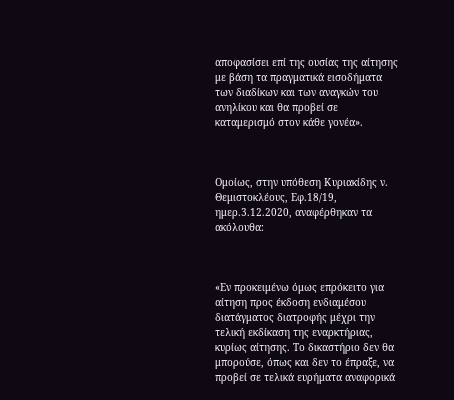αποφασίσει επί της ουσίας της αίτησης με βάση τα πραγματικά εισοδήματα των διαδίκων και των αναγκών του ανηλίκου και θα προβεί σε καταμερισμό στον κάθε γονέα».



Ομοίως, στην υπόθεση Κυριακίδης ν. Θεμιστοκλέους, Εφ.18/19, ημερ.3.12.2020, αναφέρθηκαν τα ακόλουθα:



«Εν προκειμένω όμως επρόκειτο για αίτηση προς έκδοση ενδιαμέσου διατάγματος διατροφής μέχρι την τελική εκδίκαση της εναρκτήριας, κυρίως αίτησης. Το δικαστήριο δεν θα μπορούσε, όπως και δεν το έπραξε, να προβεί σε τελικά ευρήματα αναφορικά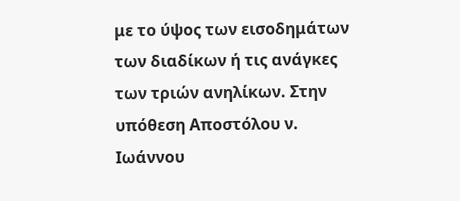με το ύψος των εισοδημάτων των διαδίκων ή τις ανάγκες των τριών ανηλίκων. Στην υπόθεση Αποστόλου ν. Ιωάννου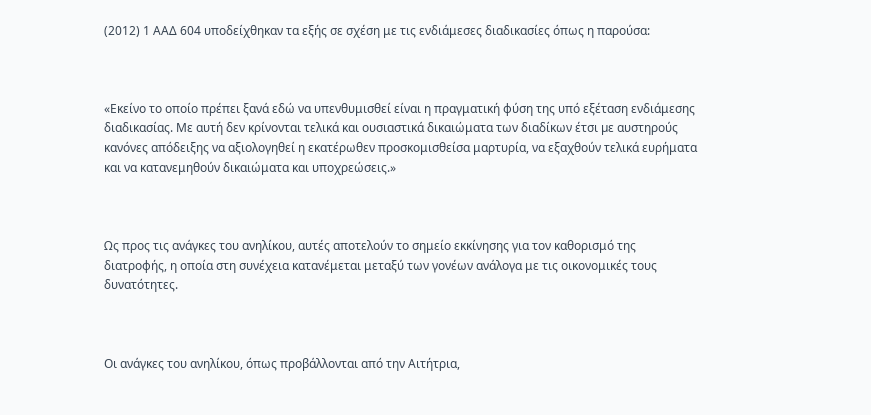(2012) 1 ΑΑΔ 604 υποδείχθηκαν τα εξής σε σχέση με τις ενδιάμεσες διαδικασίες όπως η παρούσα:



«Εκείνο το οποίο πρέπει ξανά εδώ να υπενθυμισθεί είναι η πραγματική φύση της υπό εξέταση ενδιάμεσης διαδικασίας. Με αυτή δεν κρίνονται τελικά και ουσιαστικά δικαιώματα των διαδίκων έτσι µε αυστηρούς κανόνες απόδειξης να αξιολογηθεί η εκατέρωθεν προσκομισθείσα μαρτυρία, να εξαχθούν τελικά ευρήματα και να κατανεμηθούν δικαιώματα και υποχρεώσεις.»



Ως προς τις ανάγκες του ανηλίκου, αυτές αποτελούν το σημείο εκκίνησης για τον καθορισμό της διατροφής, η οποία στη συνέχεια κατανέμεται μεταξύ των γονέων ανάλογα με τις οικονομικές τους δυνατότητες.



Οι ανάγκες του ανηλίκου, όπως προβάλλονται από την Αιτήτρια,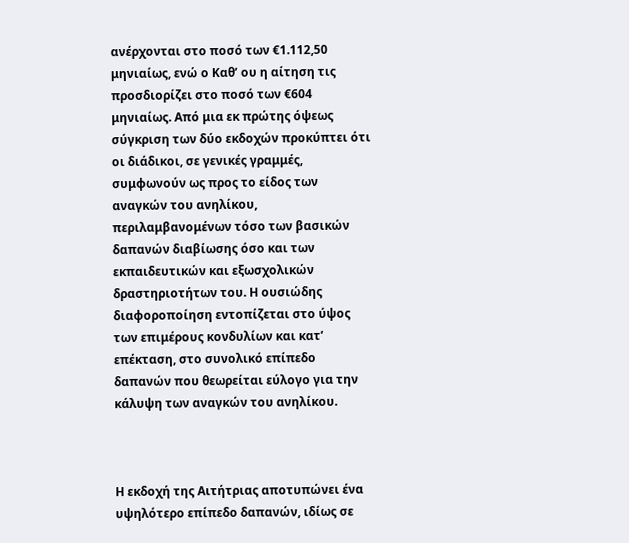ανέρχονται στο ποσό των €1.112,50 μηνιαίως, ενώ ο Καθ’ ου η αίτηση τις προσδιορίζει στο ποσό των €604 μηνιαίως. Από μια εκ πρώτης όψεως σύγκριση των δύο εκδοχών προκύπτει ότι οι διάδικοι, σε γενικές γραμμές, συμφωνούν ως προς το είδος των αναγκών του ανηλίκου, περιλαμβανομένων τόσο των βασικών δαπανών διαβίωσης όσο και των εκπαιδευτικών και εξωσχολικών δραστηριοτήτων του. Η ουσιώδης διαφοροποίηση εντοπίζεται στο ύψος των επιμέρους κονδυλίων και κατ’ επέκταση, στο συνολικό επίπεδο δαπανών που θεωρείται εύλογο για την κάλυψη των αναγκών του ανηλίκου.



Η εκδοχή της Αιτήτριας αποτυπώνει ένα υψηλότερο επίπεδο δαπανών, ιδίως σε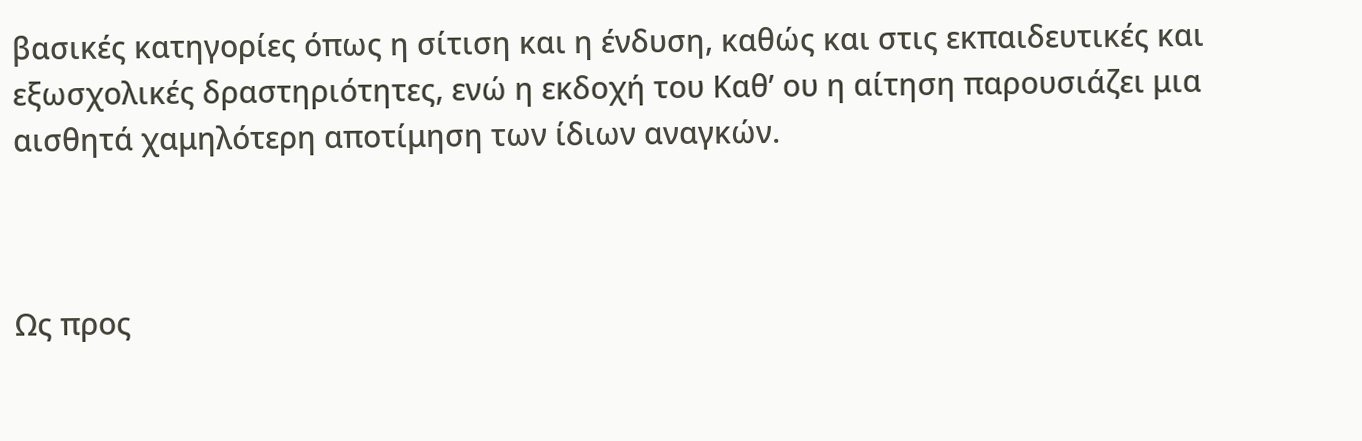βασικές κατηγορίες όπως η σίτιση και η ένδυση, καθώς και στις εκπαιδευτικές και εξωσχολικές δραστηριότητες, ενώ η εκδοχή του Καθ’ ου η αίτηση παρουσιάζει μια αισθητά χαμηλότερη αποτίμηση των ίδιων αναγκών.



Ως προς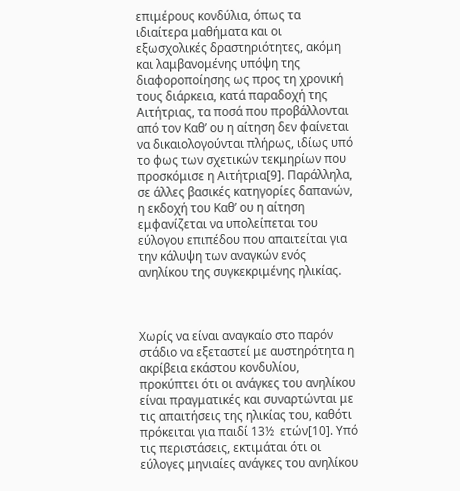επιμέρους κονδύλια, όπως τα ιδιαίτερα μαθήματα και οι εξωσχολικές δραστηριότητες, ακόμη και λαμβανομένης υπόψη της διαφοροποίησης ως προς τη χρονική τους διάρκεια, κατά παραδοχή της Αιτήτριας, τα ποσά που προβάλλονται από τον Καθ’ ου η αίτηση δεν φαίνεται να δικαιολογούνται πλήρως, ιδίως υπό το φως των σχετικών τεκμηρίων που προσκόμισε η Αιτήτρια[9]. Παράλληλα, σε άλλες βασικές κατηγορίες δαπανών, η εκδοχή του Καθ’ ου η αίτηση εμφανίζεται να υπολείπεται του εύλογου επιπέδου που απαιτείται για την κάλυψη των αναγκών ενός ανηλίκου της συγκεκριμένης ηλικίας.



Χωρίς να είναι αναγκαίο στο παρόν στάδιο να εξεταστεί με αυστηρότητα η ακρίβεια εκάστου κονδυλίου, προκύπτει ότι οι ανάγκες του ανηλίκου είναι πραγματικές και συναρτώνται με τις απαιτήσεις της ηλικίας του, καθότι πρόκειται για παιδί 13½  ετών[10]. Υπό τις περιστάσεις, εκτιμάται ότι οι εύλογες μηνιαίες ανάγκες του ανηλίκου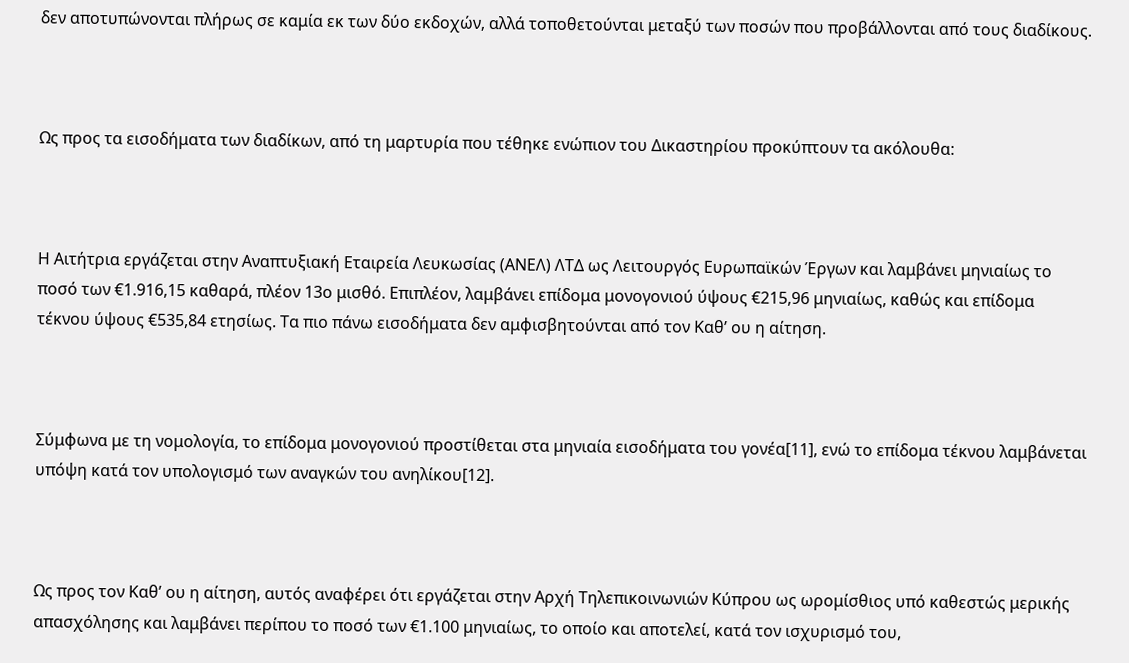δεν αποτυπώνονται πλήρως σε καμία εκ των δύο εκδοχών, αλλά τοποθετούνται μεταξύ των ποσών που προβάλλονται από τους διαδίκους.



Ως προς τα εισοδήματα των διαδίκων, από τη μαρτυρία που τέθηκε ενώπιον του Δικαστηρίου προκύπτουν τα ακόλουθα:



Η Αιτήτρια εργάζεται στην Αναπτυξιακή Εταιρεία Λευκωσίας (ΑΝΕΛ) ΛΤΔ ως Λειτουργός Ευρωπαϊκών Έργων και λαμβάνει μηνιαίως το ποσό των €1.916,15 καθαρά, πλέον 13ο μισθό. Επιπλέον, λαμβάνει επίδομα μονογονιού ύψους €215,96 μηνιαίως, καθώς και επίδομα τέκνου ύψους €535,84 ετησίως. Τα πιο πάνω εισοδήματα δεν αμφισβητούνται από τον Καθ’ ου η αίτηση.



Σύμφωνα με τη νομολογία, το επίδομα μονογονιού προστίθεται στα μηνιαία εισοδήματα του γονέα[11], ενώ το επίδομα τέκνου λαμβάνεται υπόψη κατά τον υπολογισμό των αναγκών του ανηλίκου[12].



Ως προς τον Καθ’ ου η αίτηση, αυτός αναφέρει ότι εργάζεται στην Αρχή Τηλεπικοινωνιών Κύπρου ως ωρομίσθιος υπό καθεστώς μερικής απασχόλησης και λαμβάνει περίπου το ποσό των €1.100 μηνιαίως, το οποίο και αποτελεί, κατά τον ισχυρισμό του,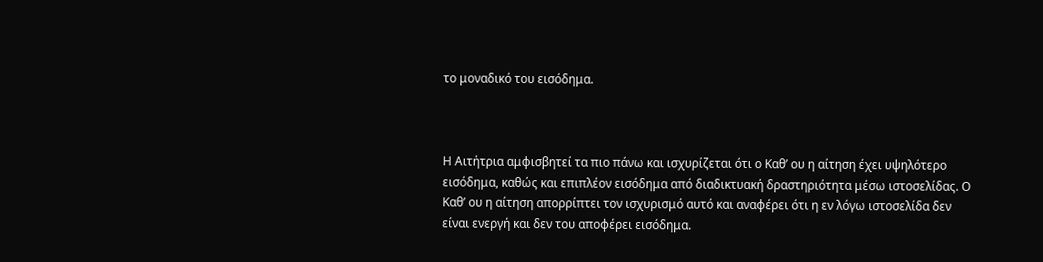το μοναδικό του εισόδημα.



Η Αιτήτρια αμφισβητεί τα πιο πάνω και ισχυρίζεται ότι ο Καθ’ ου η αίτηση έχει υψηλότερο εισόδημα, καθώς και επιπλέον εισόδημα από διαδικτυακή δραστηριότητα μέσω ιστοσελίδας. Ο Καθ’ ου η αίτηση απορρίπτει τον ισχυρισμό αυτό και αναφέρει ότι η εν λόγω ιστοσελίδα δεν είναι ενεργή και δεν του αποφέρει εισόδημα.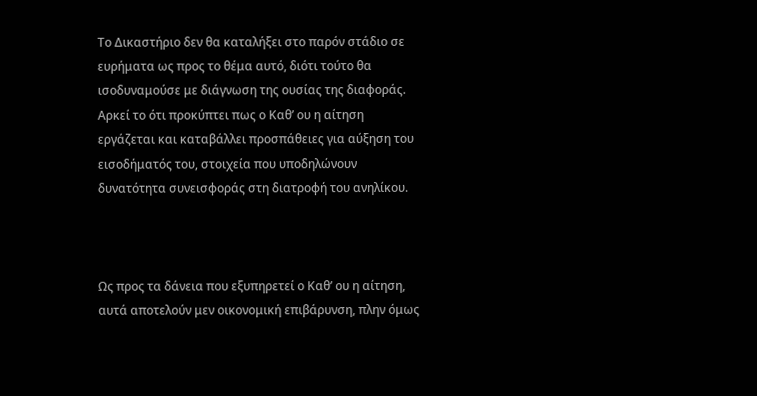Το Δικαστήριο δεν θα καταλήξει στο παρόν στάδιο σε ευρήματα ως προς το θέμα αυτό, διότι τούτο θα ισοδυναμούσε με διάγνωση της ουσίας της διαφοράς. Αρκεί το ότι προκύπτει πως ο Καθ’ ου η αίτηση εργάζεται και καταβάλλει προσπάθειες για αύξηση του εισοδήματός του, στοιχεία που υποδηλώνουν δυνατότητα συνεισφοράς στη διατροφή του ανηλίκου.



Ως προς τα δάνεια που εξυπηρετεί ο Καθ’ ου η αίτηση, αυτά αποτελούν μεν οικονομική επιβάρυνση, πλην όμως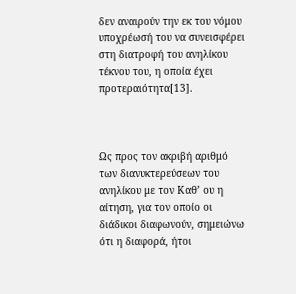δεν αναιρούν την εκ του νόμου υποχρέωσή του να συνεισφέρει στη διατροφή του ανηλίκου τέκνου του, η οποία έχει προτεραιότητα[13].



Ως προς τον ακριβή αριθμό των διανυκτερεύσεων του ανηλίκου με τον Καθ’ ου η αίτηση, για τον οποίο οι διάδικοι διαφωνούν, σημειώνω ότι η διαφορά, ήτοι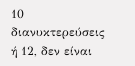10 διανυκτερεύσεις ή 12, δεν είναι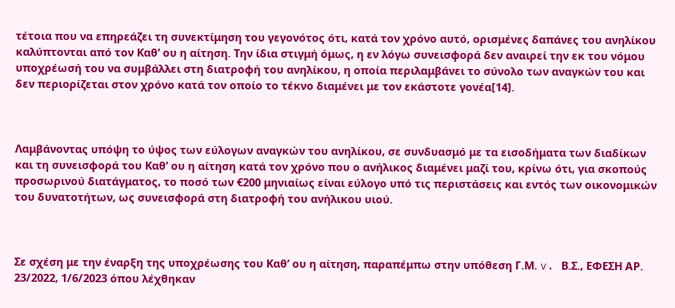τέτοια που να επηρεάζει τη συνεκτίμηση του γεγονότος ότι, κατά τον χρόνο αυτό, ορισμένες δαπάνες του ανηλίκου καλύπτονται από τον Καθ’ ου η αίτηση. Την ίδια στιγμή όμως, η εν λόγω συνεισφορά δεν αναιρεί την εκ του νόμου υποχρέωσή του να συμβάλλει στη διατροφή του ανηλίκου, η οποία περιλαμβάνει το σύνολο των αναγκών του και δεν περιορίζεται στον χρόνο κατά τον οποίο το τέκνο διαμένει με τον εκάστοτε γονέα[14].



Λαμβάνοντας υπόψη το ύψος των εύλογων αναγκών του ανηλίκου, σε συνδυασμό με τα εισοδήματα των διαδίκων και τη συνεισφορά του Καθ’ ου η αίτηση κατά τον χρόνο που ο ανήλικος διαμένει μαζί του, κρίνω ότι, για σκοπούς προσωρινού διατάγματος, το ποσό των €200 μηνιαίως είναι εύλογο υπό τις περιστάσεις και εντός των οικονομικών του δυνατοτήτων, ως συνεισφορά στη διατροφή του ανήλικου υιού.



Σε σχέση με την έναρξη της υποχρέωσης του Καθ’ ου η αίτηση, παραπέμπω στην υπόθεση Γ.Μ. v. Β.Σ., ΕΦΕΣΗ ΑΡ. 23/2022, 1/6/2023 όπου λέχθηκαν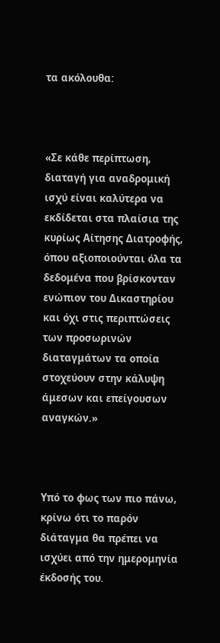τα ακόλουθα:



«Σε κάθε περίπτωση, διαταγή για αναδρομική ισχύ είναι καλύτερα να εκδίδεται στα πλαίσια της κυρίως Αίτησης Διατροφής, όπου αξιοποιούνται όλα τα δεδομένα που βρίσκονταν ενώπιον του Δικαστηρίου και όχι στις περιπτώσεις των προσωρινών διαταγμάτων τα οποία στοχεύουν στην κάλυψη άμεσων και επείγουσων αναγκών.»



Υπό το φως των πιο πάνω, κρίνω ότι το παρόν διάταγμα θα πρέπει να ισχύει από την ημερομηνία έκδοσής του.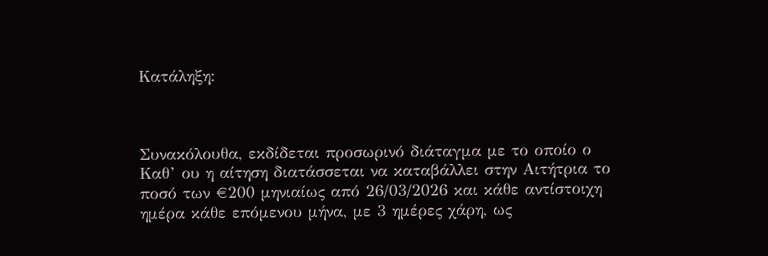Κατάληξη:



Συνακόλουθα, εκδίδεται προσωρινό διάταγμα με το οποίο ο Καθ’ ου η αίτηση διατάσσεται να καταβάλλει στην Αιτήτρια το ποσό των €200 μηνιαίως από 26/03/2026 και κάθε αντίστοιχη ημέρα κάθε επόμενου μήνα, με 3 ημέρες χάρη, ως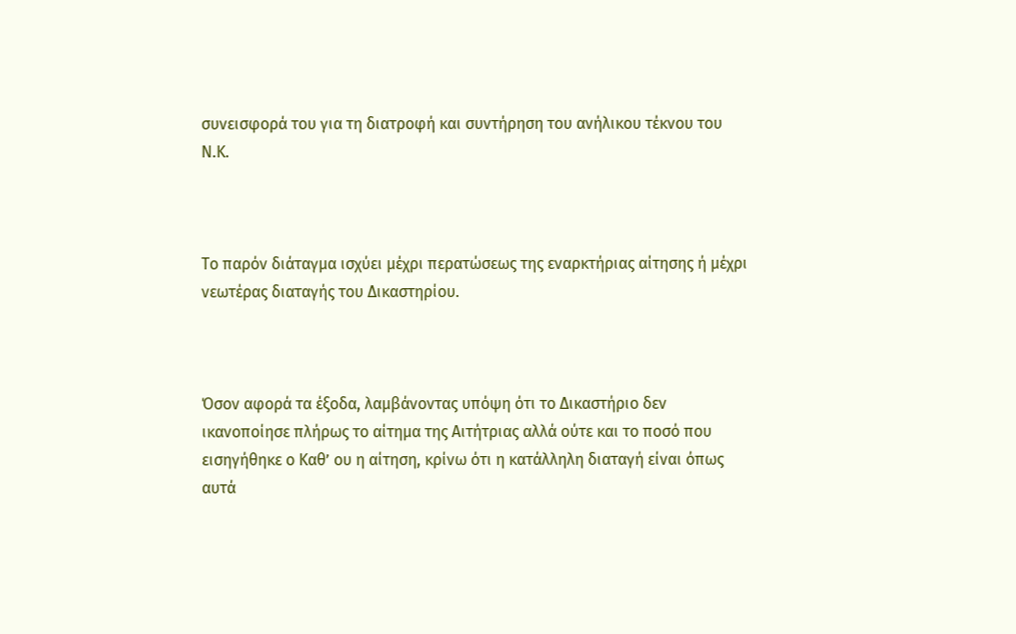συνεισφορά του για τη διατροφή και συντήρηση του ανήλικου τέκνου του Ν.Κ.



Το παρόν διάταγμα ισχύει μέχρι περατώσεως της εναρκτήριας αίτησης ή μέχρι νεωτέρας διαταγής του Δικαστηρίου.



Όσον αφορά τα έξοδα, λαμβάνοντας υπόψη ότι το Δικαστήριο δεν ικανοποίησε πλήρως το αίτημα της Αιτήτριας αλλά ούτε και το ποσό που εισηγήθηκε ο Καθ’ ου η αίτηση, κρίνω ότι η κατάλληλη διαταγή είναι όπως αυτά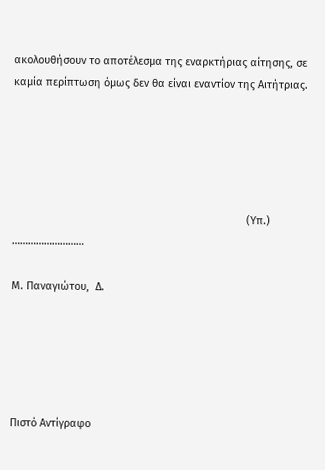ακολουθήσουν το αποτέλεσμα της εναρκτήριας αίτησης, σε καμία περίπτωση όμως δεν θα είναι εναντίον της Αιτήτριας.





                                                                              (Υπ.) ………………………

Μ. Παναγιώτου,  Δ.





Πιστό Αντίγραφο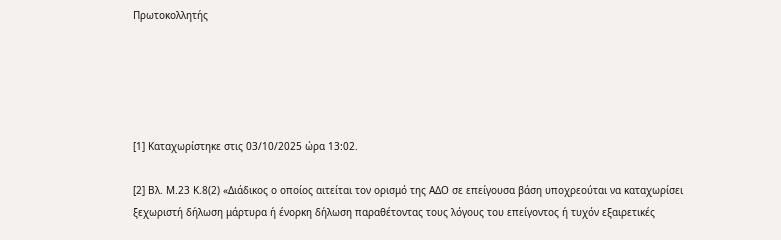Πρωτοκολλητής





[1] Καταχωρίστηκε στις 03/10/2025 ώρα 13:02.

[2] Βλ. Μ.23 Κ.8(2) «Διάδικος ο οποίος αιτείται τον ορισμό της ΑΔΟ σε επείγουσα βάση υποχρεούται να καταχωρίσει ξεχωριστή δήλωση μάρτυρα ή ένορκη δήλωση παραθέτοντας τους λόγους του επείγοντος ή τυχόν εξαιρετικές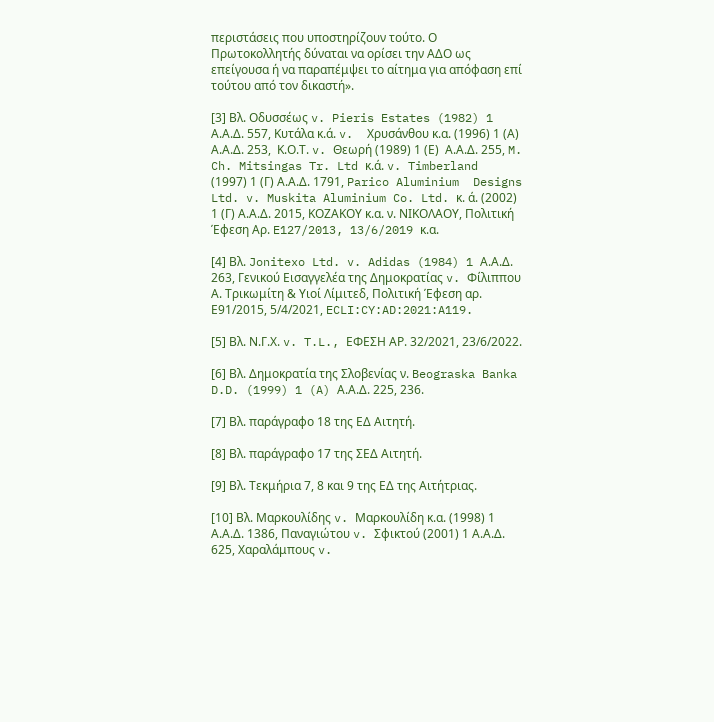περιστάσεις που υποστηρίζουν τούτο. Ο Πρωτοκολλητής δύναται να ορίσει την ΑΔΟ ως επείγουσα ή να παραπέμψει το αίτημα για απόφαση επί τούτου από τον δικαστή».

[3] Βλ. Οδυσσέως v. Pieris Estates (1982) 1 Α.Α.Δ. 557, Κυτάλα κ.ά. v.  Χρυσάνθου κ.α. (1996) 1 (Α) Α.Α.Δ. 253,  Κ.Ο.Τ. v. Θεωρή (1989) 1 (Ε)  Α.Α.Δ. 255, M.  Ch. Mitsingas Tr. Ltd κ.ά. v. Timberland (1997) 1 (Γ) Α.Α.Δ. 1791, Parico Aluminium  Designs Ltd. v. Muskita Aluminium Co. Ltd. κ. ά. (2002) 1 (Γ) Α.Α.Δ. 2015, ΚΟΖΑΚΟΥ κ.α. ν. ΝΙΚΟΛΑΟΥ, Πολιτική Έφεση Αρ. E127/2013, 13/6/2019 κ.α.

[4] Βλ. Jonitexo Ltd. v. Adidas (1984) 1 Α.Α.Δ. 263, Γενικού Εισαγγελέα της Δημοκρατίας v. Φίλιππου Α. Τρικωμίτη & Υιοί Λίμιτεδ, Πολιτική Έφεση αρ. Ε91/2015, 5/4/2021, ECLI:CY:AD:2021:A119.

[5] Βλ. Ν.Γ.Χ. v. T.L., ΕΦΕΣΗ ΑΡ. 32/2021, 23/6/2022.

[6] Βλ. Δημοκρατία της Σλοβενίας ν. Beograska Banka D.D. (1999) 1 (A) Α.Α.Δ. 225, 236.

[7] Βλ. παράγραφο 18 της ΕΔ Αιτητή.

[8] Βλ. παράγραφο 17 της ΣΕΔ Αιτητή.

[9] Βλ. Τεκμήρια 7, 8 και 9 της ΕΔ της Αιτήτριας.

[10] Βλ. Μαρκουλίδης v. Μαρκουλίδη κ.α. (1998) 1 Α.Α.Δ. 1386, Παναγιώτου v. Σφικτού (2001) 1 Α.Α.Δ. 625, Χαραλάμπους v.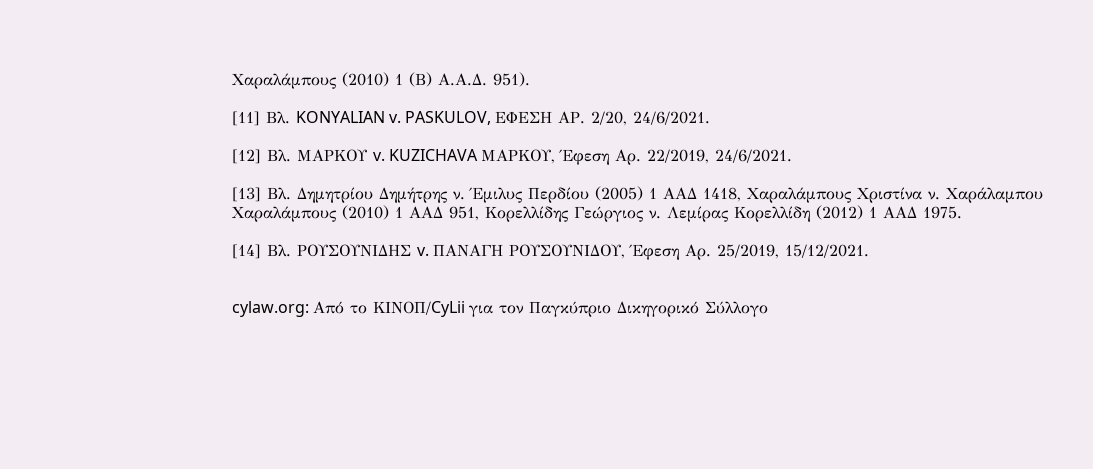Χαραλάμπους (2010) 1 (Β) Α.Α.Δ. 951).

[11] Βλ. KONYALIAN v. PASKULOV, ΕΦΕΣΗ ΑΡ. 2/20, 24/6/2021.

[12] Βλ. ΜΑΡΚΟΥ v. KUZICHAVA ΜΑΡΚΟΥ, Έφεση Αρ. 22/2019, 24/6/2021.

[13] Βλ. Δημητρίου Δημήτρης ν. Έμιλυς Περδίου (2005) 1 ΑΑΔ 1418, Χαραλάμπους Χριστίνα ν. Χαράλαμπου Χαραλάμπους (2010) 1 ΑΑΔ 951, Κορελλίδης Γεώργιος ν. Λεμίρας Κορελλίδη (2012) 1 ΑΑΔ 1975.

[14] Βλ. ΡΟΥΣΟΥΝΙΔΗΣ v. ΠΑΝΑΓΗ ΡΟΥΣΟΥΝΙΔΟΥ, Έφεση Αρ. 25/2019, 15/12/2021.


cylaw.org: Από το ΚΙΝOΠ/CyLii για τον Παγκύπριο Δικηγορικό Σύλλογο